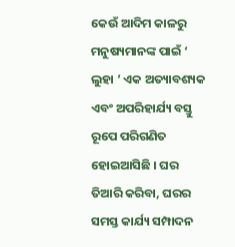କେଉଁ ଆଦିମ କାଳରୁ ମନୁଷ୍ୟମାନଙ୍କ ପାଇଁ ‘ ଲୁହା ’ ଏକ ଅତ୍ୟାବଶ୍ୟକ ଏବଂ ଅପରିହାର୍ଯ୍ୟ ବସ୍ତୁ ରୂପେ ପରିଗଣିତ ହୋଇଆସିଛି । ଘର ତିଆରି କରିବା, ଘରର ସମସ୍ତ କାର୍ଯ୍ୟ ସମ୍ପାଦନ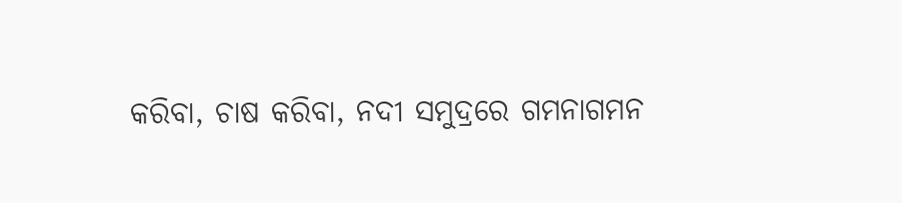କରିବା, ଚାଷ କରିବା, ନଦୀ ସମୁଦ୍ରରେ ଗମନାଗମନ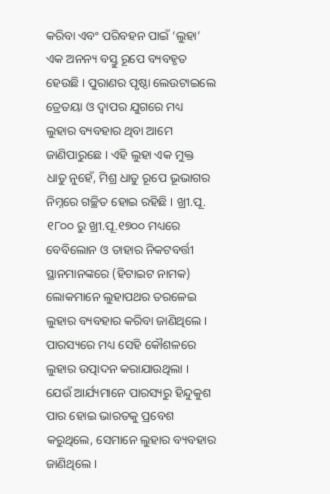କରିବା ଏବଂ ପରିବହନ ପାଇଁ ‘ଲୁହା’ ଏକ ଅନନ୍ୟ ବସ୍ତୁ ରୂପେ ବ୍ୟବହୃତ ହେଉଛି । ପୁରାଣର ପୃଷ୍ଠା ଲେଉଟାଇଲେ ତ୍ରେତୟା ଓ ଦ୍ଵାପର ଯୁଗରେ ମଧ୍ୟ ଲୁହାର ବ୍ୟବହାର ଥିବା ଆମେ ଜାଣିପାରୁଛେ । ଏହି ଲୁହା ଏକ ମୁକ୍ତ ଧାତୁ ନୁହେଁ, ମିଶ୍ର ଧାତୁ ରୂପେ ଭୂଭାଗର ନିମ୍ନରେ ଗଚ୍ଛିତ ହୋଇ ରହିଛି । ଖ୍ରୀ.ପୂ. ୧୮୦୦ ରୁ ଖ୍ରୀ.ପୂ.୧୭୦୦ ମଧ୍ୟରେ ବେବିଲୋନ ଓ ତାହାର ନିକଟବର୍ତ୍ତୀ ସ୍ଥାନମାନଙ୍କରେ (ହିଟାଇଟ ନାମକ) ଲୋକମାନେ ଲୁହାପଥର ତରଳେଇ ଲୁହାର ବ୍ୟବହାର କରିବା ଜାଣିଥିଲେ । ପାରସ୍ୟରେ ମଧ୍ୟ ସେହି କୌଶଳରେ ଲୁହାର ଉତ୍ପାଦନ କରାଯାଉଥିଲା । ଯେଉଁ ଆର୍ଯ୍ୟମାନେ ପାରସ୍ୟରୁ ହିନ୍ଦୁକୁଶ ପାର ହୋଇ ଭାରତକୁ ପ୍ରବେଶ କରୁଥିଲେ, ସେମାନେ ଲୁହାର ବ୍ୟବହାର ଜାଣିଥିଲେ ।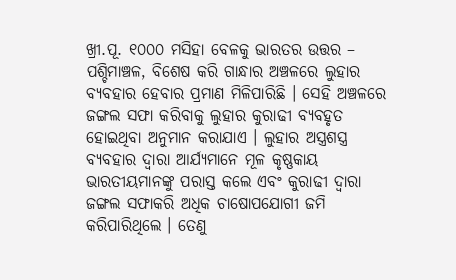ଖ୍ରୀ.ପୂ. ୧୦୦୦ ମସିହା ବେଳକୁ ଭାରତର ଉତ୍ତର – ପଶ୍ଚିମାଞ୍ଚଳ, ବିଶେଷ କରି ଗାନ୍ଧାର ଅଞ୍ଚଳରେ ଲୁହାର ବ୍ୟବହାର ହେବାର ପ୍ରମାଣ ମିଳିପାରିଛି । ସେହି ଅଞ୍ଚଳରେ ଜଙ୍ଗଲ ସଫା କରିବାକୁ ଲୁହାର କୁରାଢୀ ବ୍ୟବହୃତ ହୋଇଥିବା ଅନୁମାନ କରାଯାଏ । ଲୁହାର ଅସ୍ତ୍ରଶସ୍ତ୍ର ବ୍ୟବହାର ଦ୍ଵାରା ଆର୍ଯ୍ୟମାନେ ମୂଳ କୃଷ୍ଣକାୟ ଭାରତୀୟମାନଙ୍କୁ ପରାସ୍ତ କଲେ ଏବଂ କୁରାଢୀ ଦ୍ଵାରା ଜଙ୍ଗଲ ସଫାକରି ଅଧିକ ଚାଷୋପଯୋଗୀ ଜମି କରିପାରିଥିଲେ । ତେଣୁ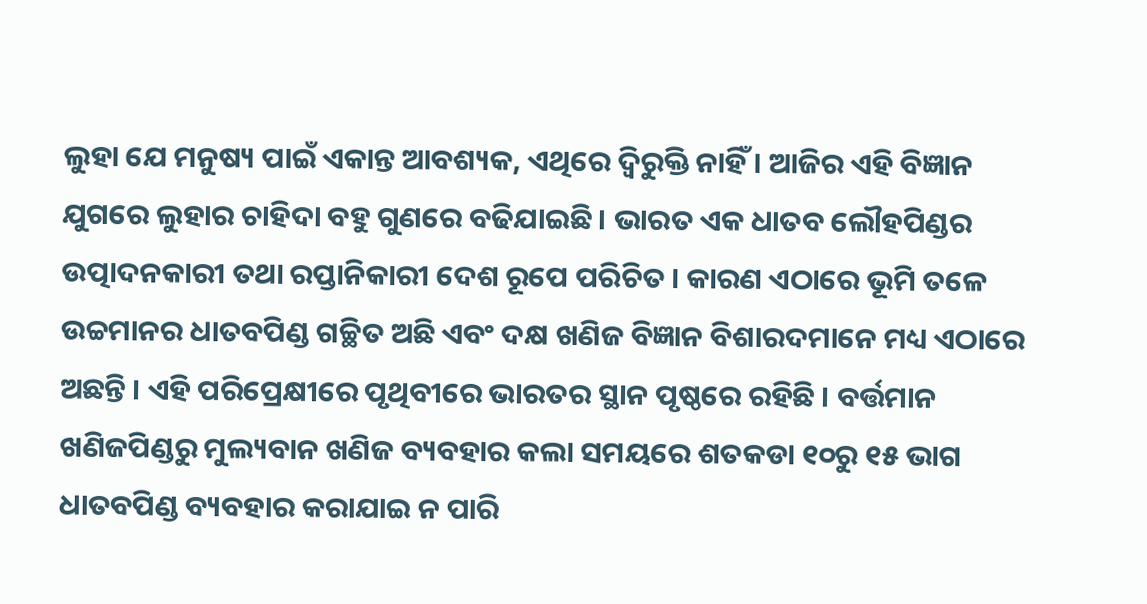ଲୁହା ଯେ ମନୁଷ୍ୟ ପାଇଁ ଏକାନ୍ତ ଆବଶ୍ୟକ, ଏଥିରେ ଦ୍ଵିରୁକ୍ତି ନାହିଁ । ଆଜିର ଏହି ବିଜ୍ଞାନ ଯୁଗରେ ଲୁହାର ଚାହିଦା ବହୁ ଗୁଣରେ ବଢିଯାଇଛି । ଭାରତ ଏକ ଧାତବ ଲୌହପିଣ୍ଡର ଉତ୍ପାଦନକାରୀ ତଥା ରପ୍ତାନିକାରୀ ଦେଶ ରୂପେ ପରିଚିତ । କାରଣ ଏଠାରେ ଭୂମି ତଳେ ଉଚ୍ଚମାନର ଧାତବପିଣ୍ଡ ଗଚ୍ଛିତ ଅଛି ଏବଂ ଦକ୍ଷ ଖଣିଜ ବିଜ୍ଞାନ ବିଶାରଦମାନେ ମଧ୍ୟ ଏଠାରେ ଅଛନ୍ତି । ଏହି ପରିପ୍ରେକ୍ଷୀରେ ପୃଥିବୀରେ ଭାରତର ସ୍ଥାନ ପୃଷ୍ଠରେ ରହିଛି । ବର୍ତ୍ତମାନ ଖଣିଜପିଣ୍ଡରୁ ମୁଲ୍ୟବାନ ଖଣିଜ ବ୍ୟବହାର କଲା ସମୟରେ ଶତକଡା ୧୦ରୁ ୧୫ ଭାଗ ଧାତବପିଣ୍ଡ ବ୍ୟବହାର କରାଯାଇ ନ ପାରି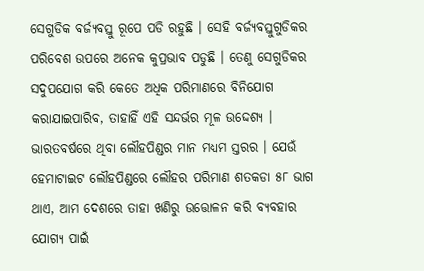ସେଗୁଡିକ ବର୍ଜ୍ୟବସ୍ତୁ ରୂପେ ପଡି ରହୁଛି । ସେହି ବର୍ଜ୍ୟବସ୍ତୁଗୁଡିକର ପରିବେଶ ଉପରେ ଅନେକ କୁପ୍ରଭାବ ପଡୁଛି । ତେଣୁ ସେଗୁଡିକର ସଦୁପଯୋଗ କରି କେତେ ଅଧିକ ପରିମାଣରେ ବିନିଯୋଗ କରାଯାଇପାରିବ, ତାହାହିଁ ଏହି ସନ୍ଦର୍ଭର ମୂଳ ଉଦ୍ଦେଶ୍ୟ ।
ଭାରତବର୍ଷରେ ଥିବା ଲୌହପିଣ୍ଡର ମାନ ମଧ୍ୟମ ସ୍ତରର । ଯେଉଁ ହେମାଟାଇଟ ଲୌହପିଣ୍ଡରେ ଲୌହର ପରିମାଣ ଶତକଡା ୫୮ ଭାଗ ଥାଏ, ଆମ ଦେଶରେ ତାହା ଖଣିରୁ ଉତ୍ତୋଳନ କରି ବ୍ୟବହାର ଯୋଗ୍ୟ ପାଇଁ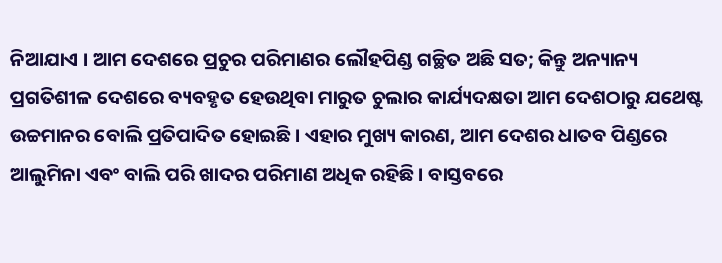ନିଆଯାଏ । ଆମ ଦେଶରେ ପ୍ରଚୁର ପରିମାଣର ଲୌହପିଣ୍ଡ ଗଚ୍ଛିତ ଅଛି ସତ; କିନ୍ତୁ ଅନ୍ୟାନ୍ୟ ପ୍ରଗତିଶୀଳ ଦେଶରେ ବ୍ୟବହୃତ ହେଉଥିବା ମାରୁତ ଚୁଲାର କାର୍ଯ୍ୟଦକ୍ଷତା ଆମ ଦେଶଠାରୁ ଯଥେଷ୍ଟ ଉଚ୍ଚମାନର ବୋଲି ପ୍ରତିପାଦିତ ହୋଇଛି । ଏହାର ମୁଖ୍ୟ କାରଣ, ଆମ ଦେଶର ଧାତବ ପିଣ୍ଡରେ ଆଲୁମିନା ଏବଂ ବାଲି ପରି ଖାଦର ପରିମାଣ ଅଧିକ ରହିଛି । ବାସ୍ତବରେ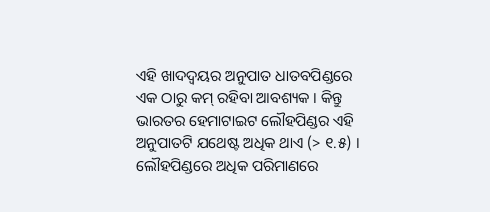ଏହି ଖାଦଦ୍ଵୟର ଅନୁପାତ ଧାତବପିଣ୍ଡରେ ଏକ ଠାରୁ କମ୍ ରହିବା ଆବଶ୍ୟକ । କିନ୍ତୁ ଭାରତର ହେମାଟାଇଟ ଲୌହପିଣ୍ଡର ଏହି ଅନୁପାତଟି ଯଥେଷ୍ଟ ଅଧିକ ଥାଏ (> ୧.୫) । ଲୌହପିଣ୍ଡରେ ଅଧିକ ପରିମାଣରେ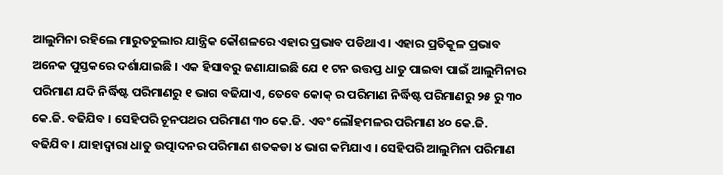ଆଲୁମିନା ରହିଲେ ମାରୁତଚୁଲାର ଯାନ୍ତ୍ରିକ କୌଶଳରେ ଏହାର ପ୍ରଭାବ ପଡିଥାଏ । ଏହାର ପ୍ରତିକୂଳ ପ୍ରଭାବ ଅନେକ ପୁସ୍ତକରେ ଦର୍ଶାଯାଇଛି । ଏକ ହିସାବରୁ ଜଣାଯାଇଛି ଯେ ୧ ଟନ ଉତ୍ତପ୍ତ ଧାତୁ ପାଇବା ପାଇଁ ଆଲୁମିନାର ପରିମାଣ ଯଦି ନିର୍ଦ୍ଧିଷ୍ଟ ପରିମାଣରୁ ୧ ଭାଗ ବଢିଯାଏ, ତେବେ କୋକ୍ ର ପରିମାଣ ନିର୍ଦ୍ଧିଷ୍ଟ ପରିମାଣରୁ ୨୫ ରୁ ୩୦ କେ.ଜି. ବଢିଯିବ । ସେହିପରି ଚୂନପଥର ପରିମାଣ ୩୦ କେ.ଜି. ଏବଂ ଲୌହମଳର ପରିମାଣ ୪୦ କେ.ଜି. ବଢିଯିବ । ଯାହାଦ୍ଵାରା ଧାତୁ ଉତ୍ପାଦନର ପରିମାଣ ଶତକଡା ୪ ଭାଗ କମିଯାଏ । ସେହିପରି ଆଲୁମିନା ପରିମାଣ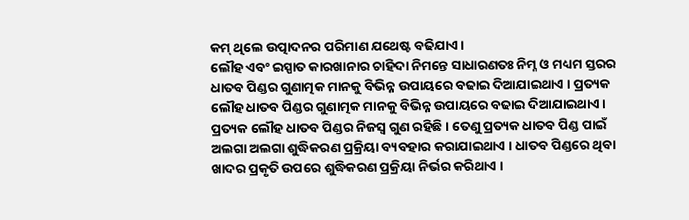କମ୍ ଥିଲେ ଉତ୍ପାଦନର ପରିମାଣ ଯଥେଷ୍ଟ ବଢିଯାଏ ।
ଲୌହ ଏବଂ ଇସ୍ପାତ କାରଖାନାର ଚାହିଦା ନିମନ୍ତେ ସାଧାରଣତଃ ନିମ୍ନ ଓ ମଧ୍ୟମ ସ୍ତରର ଧାତବ ପିଣ୍ଡର ଗୁଣାତ୍ମକ ମାନକୁ ବିଭିନ୍ନ ଉପାୟରେ ବଢାଇ ଦିଆଯାଇଥାଏ । ପ୍ରତ୍ୟକ ଲୌହ ଧାତବ ପିଣ୍ଡର ଗୁଣାତ୍ମକ ମାନକୁ ବିଭିନ୍ନ ଉପାୟରେ ବଢାଇ ଦିଆଯାଇଥାଏ । ପ୍ରତ୍ୟକ ଲୌହ ଧାତବ ପିଣ୍ଡର ନିଜସ୍ଵ ଗୁଣ ରହିଛି । ତେଣୁ ପ୍ରତ୍ୟକ ଧାତବ ପିଣ୍ଡ ପାଇଁ ଅଲଗା ଅଲଗା ଶୁଦ୍ଧିକରଣ ପ୍ରକ୍ରିୟା ବ୍ୟବହାର କରାଯାଇଥାଏ । ଧାତବ ପିଣ୍ଡରେ ଥିବା ଖାଦର ପ୍ରକୃତି ଉପରେ ଶୁଦ୍ଧିକରଣ ପ୍ରକ୍ରିୟା ନିର୍ଭର କରିଥାଏ ।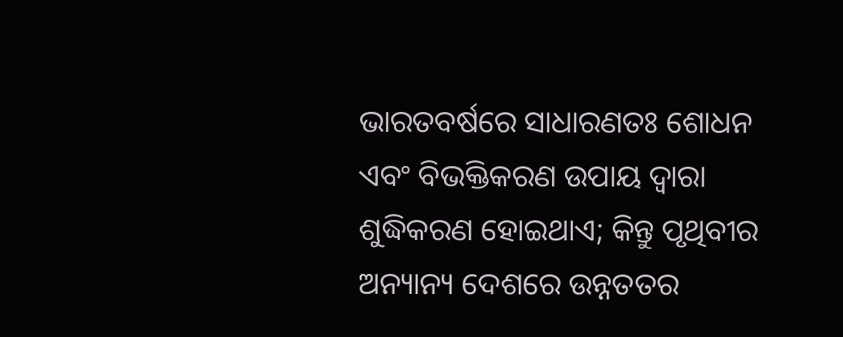ଭାରତବର୍ଷରେ ସାଧାରଣତଃ ଶୋଧନ ଏବଂ ବିଭକ୍ତିକରଣ ଉପାୟ ଦ୍ଵାରା ଶୁଦ୍ଧିକରଣ ହୋଇଥାଏ; କିନ୍ତୁ ପୃଥିବୀର ଅନ୍ୟାନ୍ୟ ଦେଶରେ ଉନ୍ନତତର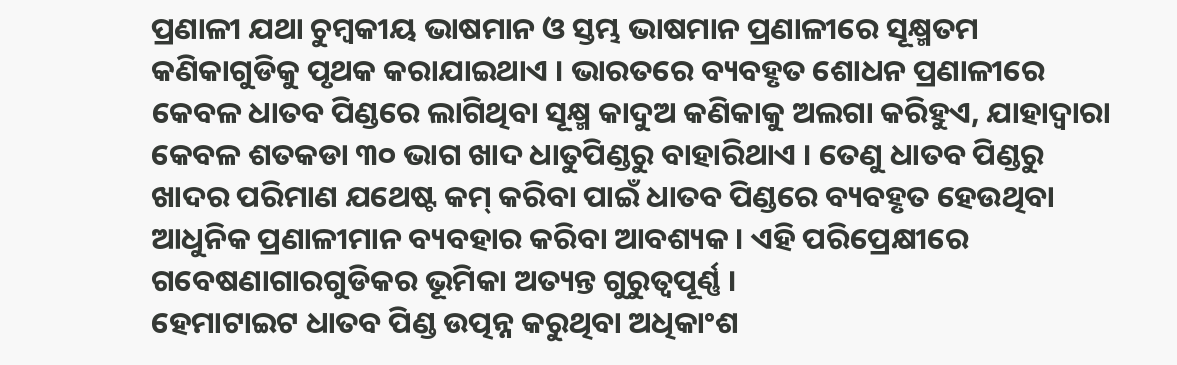ପ୍ରଣାଳୀ ଯଥା ଚୁମ୍ବକୀୟ ଭାଷମାନ ଓ ସ୍ତମ୍ଭ ଭାଷମାନ ପ୍ରଣାଳୀରେ ସୂକ୍ଷ୍ମତମ କଣିକାଗୁଡିକୁ ପୃଥକ କରାଯାଇଥାଏ । ଭାରତରେ ବ୍ୟବହୃତ ଶୋଧନ ପ୍ରଣାଳୀରେ କେବଳ ଧାତବ ପିଣ୍ଡରେ ଲାଗିଥିବା ସୂକ୍ଷ୍ମ କାଦୁଅ କଣିକାକୁ ଅଲଗା କରିହୁଏ, ଯାହାଦ୍ଵାରା କେବଳ ଶତକଡା ୩୦ ଭାଗ ଖାଦ ଧାତୁପିଣ୍ଡରୁ ବାହାରିଥାଏ । ତେଣୁ ଧାତବ ପିଣ୍ଡରୁ ଖାଦର ପରିମାଣ ଯଥେଷ୍ଟ କମ୍ କରିବା ପାଇଁ ଧାତବ ପିଣ୍ଡରେ ବ୍ୟବହୃତ ହେଉଥିବା ଆଧୁନିକ ପ୍ରଣାଳୀମାନ ବ୍ୟବହାର କରିବା ଆବଶ୍ୟକ । ଏହି ପରିପ୍ରେକ୍ଷୀରେ ଗବେଷଣାଗାରଗୁଡିକର ଭୂମିକା ଅତ୍ୟନ୍ତ ଗୁରୁତ୍ଵପୂର୍ଣ୍ଣ ।
ହେମାଟାଇଟ ଧାତବ ପିଣ୍ଡ ଉତ୍ପନ୍ନ କରୁଥିବା ଅଧିକାଂଶ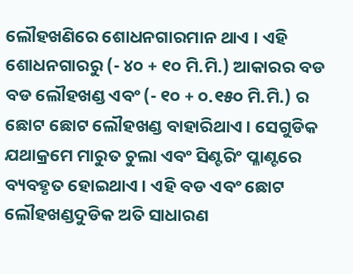ଲୌହଖଣିରେ ଶୋଧନଗାରମାନ ଥାଏ । ଏହି ଶୋଧନଗାରରୁ (- ୪୦ + ୧୦ ମି.ମି.) ଆକାରର ବଡ ବଡ ଲୌହଖଣ୍ଡ ଏବଂ (- ୧୦ + ୦.୧୫୦ ମି.ମି.) ର ଛୋଟ ଛୋଟ ଲୌହଖଣ୍ଡ ବାହାରିଥାଏ । ସେଗୁଡିକ ଯଥାକ୍ରମେ ମାରୁତ ଚୁଲା ଏବଂ ସିଣ୍ଟରିଂ ପ୍ଳାଣ୍ଟରେ ବ୍ୟବହୃତ ହୋଇଥାଏ । ଏହି ବଡ ଏବଂ ଛୋଟ ଲୌହଖଣ୍ଡଦୁଡିକ ଅତି ସାଧାରଣ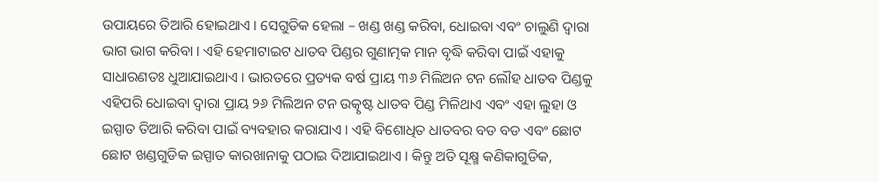ଉପାୟରେ ତିଆରି ହୋଇଥାଏ । ସେଗୁଡିକ ହେଲା – ଖଣ୍ଡ ଖଣ୍ଡ କରିବା, ଧୋଇବା ଏବଂ ଚାଲୁଣି ଦ୍ଵାରା ଭାଗ ଭାଗ କରିବା । ଏହି ହେମାଟାଇଟ ଧାତବ ପିଣ୍ଡର ଗୁଣାତ୍ମକ ମାନ ବୃଦ୍ଧି କରିବା ପାଇଁ ଏହାକୁ ସାଧାରଣତଃ ଧୁଆଯାଇଥାଏ । ଭାରତରେ ପ୍ରତ୍ୟକ ବର୍ଷ ପ୍ରାୟ ୩୬ ମିଲିଅନ ଟନ ଲୌହ ଧାତବ ପିଣ୍ଡକୁ ଏହିପରି ଧୋଇବା ଦ୍ଵାରା ପ୍ରାୟ ୨୬ ମିଲିଅନ ଟନ ଉତ୍କୃଷ୍ଟ ଧାତବ ପିଣ୍ଡ ମିଳିଥାଏ ଏବଂ ଏହା ଲୁହା ଓ ଇସ୍ପାତ ତିଆରି କରିବା ପାଇଁ ବ୍ୟବହାର କରାଯାଏ । ଏହି ବିଶୋଧିତ ଧାତବର ବଡ ବଡ ଏବଂ ଛୋଟ ଛୋଟ ଖଣ୍ଡଗୁଡିକ ଇସ୍ପାତ କାରଖାନାକୁ ପଠାଇ ଦିଆଯାଇଥାଏ । କିନ୍ତୁ ଅତି ସୂକ୍ଷ୍ମ କଣିକାଗୁଡିକ,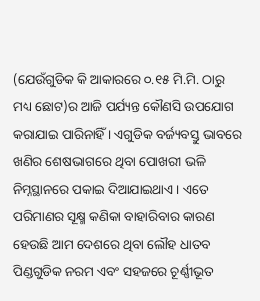(ଯେଉଁଗୁଡିକ କି ଆକାରରେ ୦.୧୫ ମି.ମି. ଠାରୁ ମଧ୍ୟ ଛୋଟ)ର ଆଜି ପର୍ଯ୍ୟନ୍ତ କୌଣସି ଉପଯୋଗ କରାଯାଇ ପାରିନାହିଁ । ଏଗୁଡିକ ବର୍ଜ୍ୟବସ୍ତୁ ଭାବରେ ଖଣିର ଶେଷଭାଗରେ ଥିବା ପୋଖରୀ ଭଳି ନିମ୍ନସ୍ଥାନରେ ପକାଇ ଦିଆଯାଇଥାଏ । ଏତେ ପରିମାଣର ସୂକ୍ଷ୍ମ କଣିକା ବାହାରିବାର କାରଣ ହେଉଛି ଆମ ଦେଶରେ ଥିବା ଲୌହ ଧାତବ ପିଣ୍ଡଗୁଡିକ ନରମ ଏବଂ ସହଜରେ ଚୂର୍ଣ୍ଣୀଭୂତ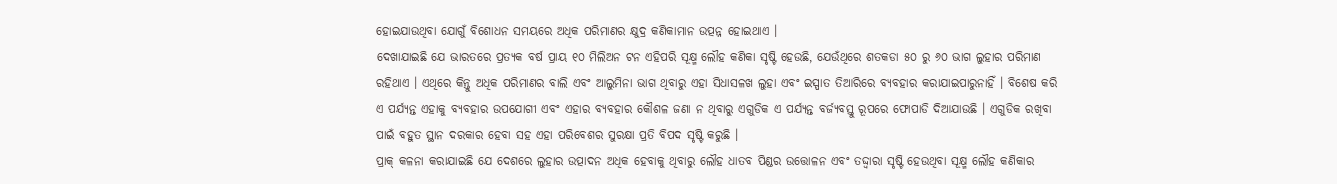ହୋଇଯାଉଥିବା ଯୋଗୁଁ ବିଶୋଧନ ସମୟରେ ଅଧିକ ପରିମାଣର କ୍ଷୁଦ୍ର କଣିକାମାନ ଉତ୍ପନ୍ନ ହୋଇଥାଏ ।
ଦେଖାଯାଇଛି ଯେ ଭାରତରେ ପ୍ରତ୍ୟକ ବର୍ଷ ପ୍ରାୟ ୧୦ ମିଲିଅନ ଟନ ଏହିପରି ସୂକ୍ଷ୍ମ ଲୌହ କଣିକା ସୃଷ୍ଟି ହେଉଛି, ଯେଉଁଥିରେ ଶତକଡା ୫୦ ରୁ ୬୦ ଭାଗ ଲୁହାର ପରିମାଣ ରହିଥାଏ । ଏଥିରେ କିନ୍ତୁ ଅଧିକ ପରିମାଣର ବାଲି ଏବଂ ଆଲୁମିନା ଭାଗ ଥିବାରୁ ଏହା ସିଧାସଳଖ ଲୁହା ଏବଂ ଇସ୍ପାତ ତିଆରିରେ ବ୍ୟବହାର କରାଯାଇପାରୁନାହିଁ । ବିଶେଷ କରି ଏ ପର୍ଯ୍ୟନ୍ତ ଏହାକୁ ବ୍ୟବହାର ଉପଯୋଗୀ ଏବଂ ଏହାର ବ୍ୟବହାର କୌଶଳ ଜଣା ନ ଥିବାରୁ ଏଗୁଡିକ ଏ ପର୍ଯ୍ୟନ୍ତ ବର୍ଜ୍ୟବସ୍ତୁ ରୂପରେ ଫୋପାଡି ଦିଆଯାଉଛି । ଏଗୁଡିକ ରଖିବା ପାଇଁ ବହୁତ ସ୍ଥାନ ଦରକାର ହେବା ସହ ଏହା ପରିବେଶର ସୁରକ୍ଷା ପ୍ରତି ବିପଦ ସୃଷ୍ଟି କରୁଛି ।
ପ୍ରାକ୍ କଳନା କରାଯାଇଛି ଯେ ଦେଶରେ ଲୁହାର ଉତ୍ପାଦନ ଅଧିକ ହେବାକୁ ଥିବାରୁ ଲୌହ ଧାତବ ପିଣ୍ଡର ଉତ୍ତୋଳନ ଏବଂ ତଦ୍ଦ୍ଵାରା ସୃଷ୍ଟି ହେଉଥିବା ସୂକ୍ଷ୍ମ ଲୌହ କଣିକାର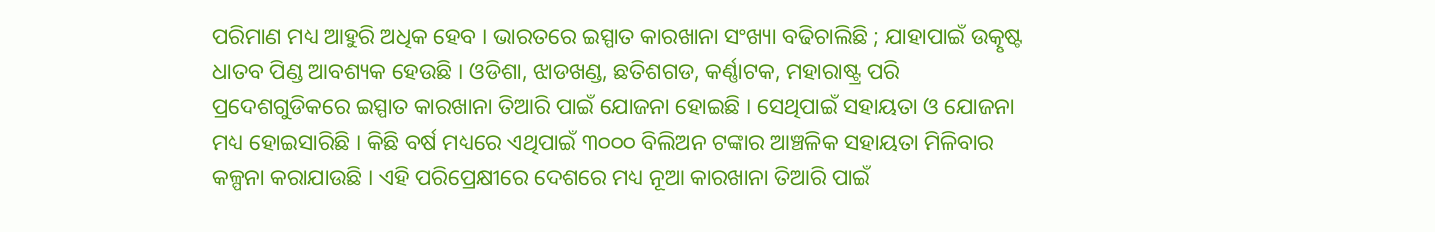ପରିମାଣ ମଧ୍ୟ ଆହୁରି ଅଧିକ ହେବ । ଭାରତରେ ଇସ୍ପାତ କାରଖାନା ସଂଖ୍ୟା ବଢିଚାଲିଛି ; ଯାହାପାଇଁ ଉତ୍କୃଷ୍ଟ ଧାତବ ପିଣ୍ଡ ଆବଶ୍ୟକ ହେଉଛି । ଓଡିଶା, ଝାଡଖଣ୍ଡ, ଛତିଶଗଡ, କର୍ଣ୍ଣାଟକ, ମହାରାଷ୍ଟ୍ର ପରି ପ୍ରଦେଶଗୁଡିକରେ ଇସ୍ପାତ କାରଖାନା ତିଆରି ପାଇଁ ଯୋଜନା ହୋଇଛି । ସେଥିପାଇଁ ସହାୟତା ଓ ଯୋଜନା ମଧ୍ୟ ହୋଇସାରିଛି । କିଛି ବର୍ଷ ମଧ୍ୟରେ ଏଥିପାଇଁ ୩୦୦୦ ବିଲିଅନ ଟଙ୍କାର ଆଞ୍ଚଳିକ ସହାୟତା ମିଳିବାର କଳ୍ପନା କରାଯାଉଛି । ଏହି ପରିପ୍ରେକ୍ଷୀରେ ଦେଶରେ ମଧ୍ୟ ନୂଆ କାରଖାନା ତିଆରି ପାଇଁ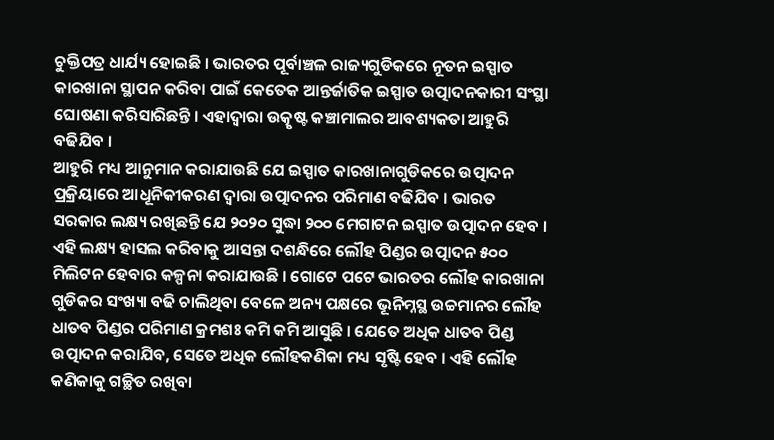ଚୁକ୍ତିପତ୍ର ଧାର୍ଯ୍ୟ ହୋଇଛି । ଭାରତର ପୂର୍ବାଞ୍ଚଳ ରାଜ୍ୟଗୁଡିକରେ ନୂତନ ଇସ୍ପାତ କାରଖାନା ସ୍ଥାପନ କରିବା ପାଇଁ କେତେକ ଆନ୍ତର୍ଜାତିକ ଇସ୍ପାତ ଉତ୍ପାଦନକାରୀ ସଂସ୍ଥା ଘୋଷଣା କରିସାରିଛନ୍ତି । ଏହାଦ୍ଵାରା ଉତ୍କୃଷ୍ଟ କଞ୍ଚାମାଲର ଆବଶ୍ୟକତା ଆହୁରି ବଢିଯିବ ।
ଆହୁରି ମଧ୍ୟ ଆନୁମାନ କରାଯାଉଛି ଯେ ଇସ୍ପାତ କାରଖାନାଗୁଡିକରେ ଉତ୍ପାଦନ ପ୍ରକ୍ରିୟାରେ ଆଧୂନିକୀକରଣ ଦ୍ଵାରା ଉତ୍ପାଦନର ପରିମାଣ ବଢିଯିବ । ଭାରତ ସରକାର ଲକ୍ଷ୍ୟ ରଖିଛନ୍ତି ଯେ ୨୦୨୦ ସୁଦ୍ଧା ୨୦୦ ମେଗାଟନ ଇସ୍ପାତ ଉତ୍ପାଦନ ହେବ । ଏହି ଲକ୍ଷ୍ୟ ହାସଲ କରିବାକୁ ଆସନ୍ତା ଦଶନ୍ଧିରେ ଲୌହ ପିଣ୍ଡର ଉତ୍ପାଦନ ୫୦୦ ମିଲିଟନ ହେବାର କଳ୍ପନା କରାଯାଉଛି । ଗୋଟେ ପଟେ ଭାରତର ଲୌହ କାରଖାନା ଗୁଡିକର ସଂଖ୍ୟା ବଢି ଚାଲିଥିବା ବେଳେ ଅନ୍ୟ ପକ୍ଷରେ ଭୂନିମ୍ନସ୍ଥ ଉଚ୍ଚମାନର ଲୌହ ଧାତବ ପିଣ୍ଡର ପରିମାଣ କ୍ରମଶଃ କମି କମି ଆସୁଛି । ଯେତେ ଅଧିକ ଧାତବ ପିଣ୍ଡ ଉତ୍ପାଦନ କରାଯିବ, ସେତେ ଅଧିକ ଲୌହକଣିକା ମଧ୍ୟ ସୃଷ୍ଟି ହେବ । ଏହି ଲୌହ କଣିକାକୁ ଗଚ୍ଛିତ ରଖିବା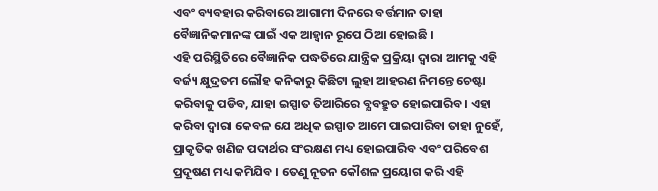ଏବଂ ବ୍ୟବହାର କରିବାରେ ଆଗାମୀ ଦିନରେ ବର୍ତ୍ତମାନ ତାହା ବୈଜ୍ଞାନିକମାନଙ୍କ ପାଇଁ ଏକ ଆହ୍ଵାନ ରୂପେ ଠିଆ ହୋଇଛି ।
ଏହି ପରିସ୍ଥିତିରେ ବୈଜ୍ଞାନିକ ପଦ୍ଧତିରେ ଯାନ୍ତ୍ରିକ ପ୍ରକ୍ରିୟା ଦ୍ଵାରା ଆମକୁ ଏହି ବର୍ଜ୍ୟ କ୍ଷୁଦ୍ରତମ ଲୌହ କନିକାରୁ କିଛିଟା ଲୁହା ଆହରଣ ନିମନ୍ତେ ଚେଷ୍ଟା କରିବାକୁ ପଡିବ, ଯାହା ଇସ୍ପାତ ତିଆରିରେ ବ୍ଯବହ୍ରୁତ ହୋଇପାରିବ । ଏହା କରିବା ଦ୍ଵାରା କେବଳ ଯେ ଅଧିକ ଇସ୍ପାତ ଆମେ ପାଇପାରିବା ତାହା ନୁହେଁ, ପ୍ରାକୃତିକ ଖଣିଜ ପଦାର୍ଥର ସଂରକ୍ଷଣ ମଧ୍ୟ ହୋଇପାରିବ ଏବଂ ପରିବେଶ ପ୍ରଦୂଷଣ ମଧ୍ୟ କମିଯିବ । ତେଣୁ ନୂତନ କୌଶଳ ପ୍ରୟୋଗ କରି ଏହି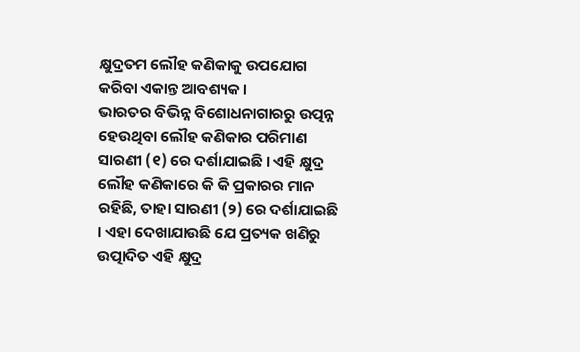କ୍ଷୁଦ୍ରତମ ଲୌହ କଣିକାକୁ ଉପଯୋଗ କରିବା ଏକାନ୍ତ ଆବଶ୍ୟକ ।
ଭାରତର ବିଭିନ୍ନ ବିଶୋଧନାଗାରରୁ ଉତ୍ପନ୍ନ ହେଉଥିବା ଲୌହ କଣିକାର ପରିମାଣ ସାରଣୀ (୧) ରେ ଦର୍ଶାଯାଇଛି । ଏହି କ୍ଷୁଦ୍ର ଲୌହ କଣିକାରେ କି କି ପ୍ରକାରର ମାନ ରହିଛି, ତାହା ସାରଣୀ (୨) ରେ ଦର୍ଶାଯାଇଛି । ଏହା ଦେଖାଯାଉଛି ଯେ ପ୍ରତ୍ୟକ ଖଣିରୁ ଉତ୍ପାଦିତ ଏହି କ୍ଷୁଦ୍ର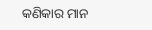କଣିକାର ମାନ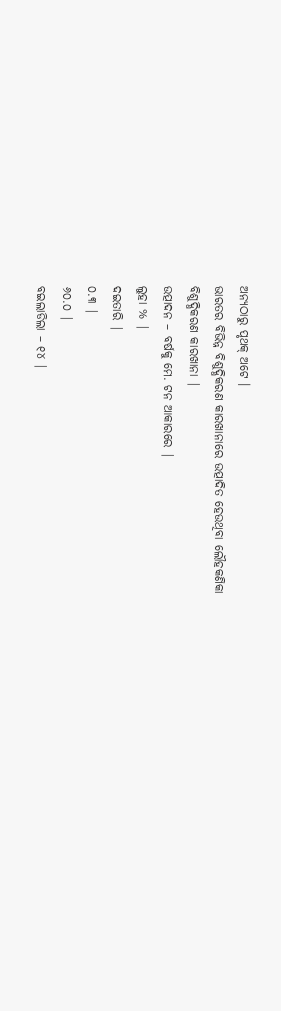ଅନ୍ୟଠାରୁ ପୃଥକ୍ ଅଟେ ।
ଭାରତର ବିଭିନ୍ନ ବିଶୁଦ୍ଧିକରଣ କାରଖାନାରେ ଉତ୍ପାଦିତ ହେଉଥିବା ଲୌହକଣିକା
ବିଶୁଦ୍ଧିକରଣ କାରଖାନା |
ଉତ୍ପାଦନ – ବର୍ଷକୁ ମେ. ଟନ ଆକାରରେ |
ଲୁହା % |
ଦଇତାରି |
୦.୩ |
୬୦.୦ |
ବଇଲାଡିଲା – ୧୪ |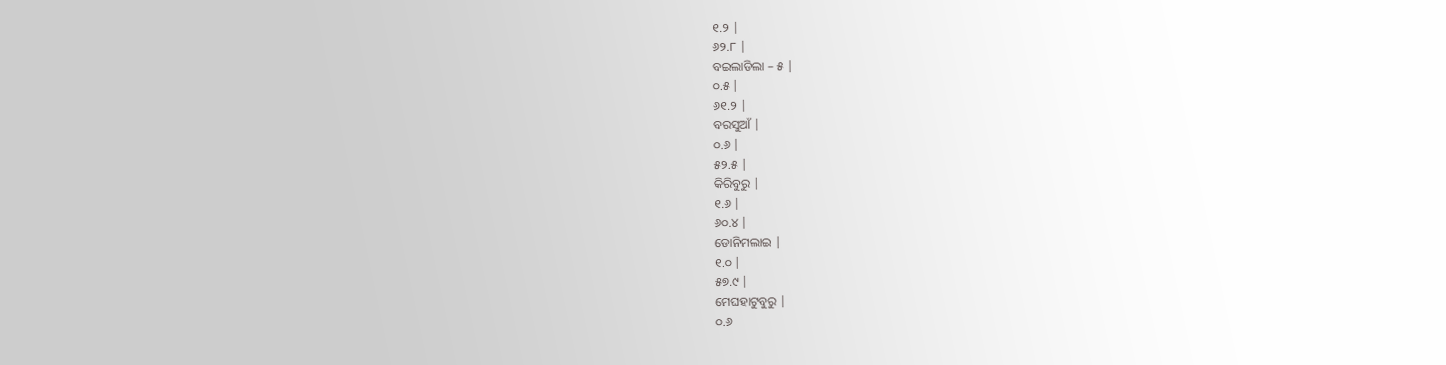୧.୨ |
୬୨.୮ |
ବଇଲାଡିଲା – ୫ |
୦.୫ |
୬୧.୨ |
ବରସୁଆଁ |
୦.୬ |
୫୨.୫ |
କିରିବୁରୁ |
୧.୬ |
୬୦.୪ |
ଡୋନିମଲାଇ |
୧.୦ |
୫୭.୯ |
ମେଘହାଟୁବୁରୁ |
୦.୬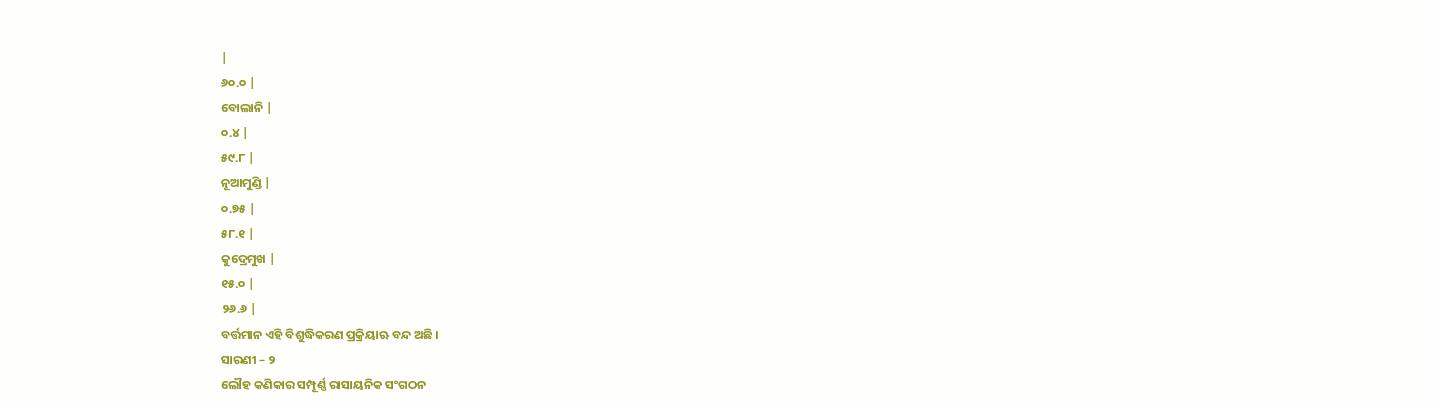|
୬୦.୦ |
ବୋଲାନି |
୦.୪ |
୫୯.୮ |
ନୂଆମୁଣ୍ଡି |
୦.୭୫ |
୫୮.୧ |
କୁଦ୍ରେମୁଖ |
୧୫.୦ |
୨୬.୬ |
ବର୍ତ୍ତମାନ ଏହି ବିଶୁଦ୍ଧିକରଣ ପ୍ରକ୍ରିୟାଋ ବନ୍ଦ ଅଛି ।
ସାରଣୀ – ୨
ଲୌହ କଣିକାର ସମ୍ପୂର୍ଣ୍ଣ ରାସାୟନିକ ସଂଗଠନ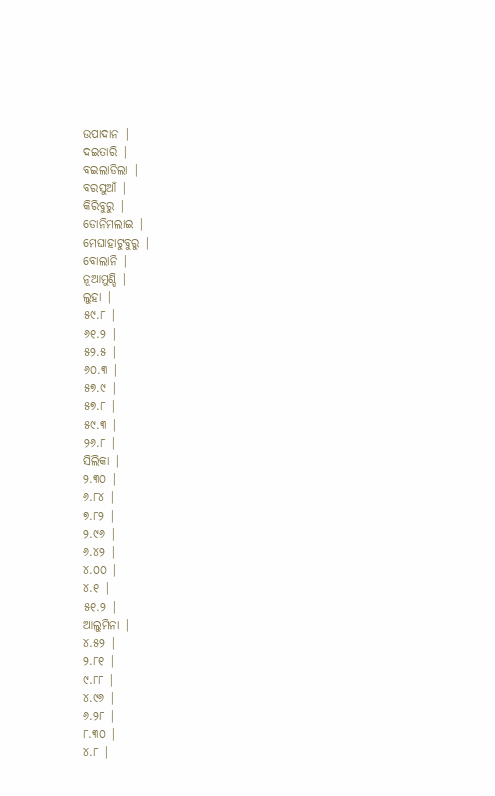ଉପାଦାନ |
ଦଇତାରି |
ବଇଲାଡିଲା |
ବରସୁଆଁ |
କିରିବୁରୁ |
ଡୋନିମଲାଇ |
ମେଘାହାଟୁବୁରୁ |
ବୋଲାନି |
ନୂଆମୁଣ୍ଡି |
ଲୁହା |
୫୯.୮ |
୬୧.୨ |
୫୨.୫ |
୬୦.୩ |
୫୭.୯ |
୫୭.୮ |
୫୯.୩ |
୨୬.୮ |
ସିଲିକା |
୨.୩୦ |
୬.୮୪ |
୭.୮୨ |
୨.୯୬ |
୬.୪୨ |
୪.୦୦ |
୪.୧ |
୫୧.୨ |
ଆଲୁମିନା |
୪.୫୨ |
୨.୮୧ |
୯.୮୮ |
୪.୯୬ |
୬.୨୮ |
୮.୩୦ |
୪.୮ |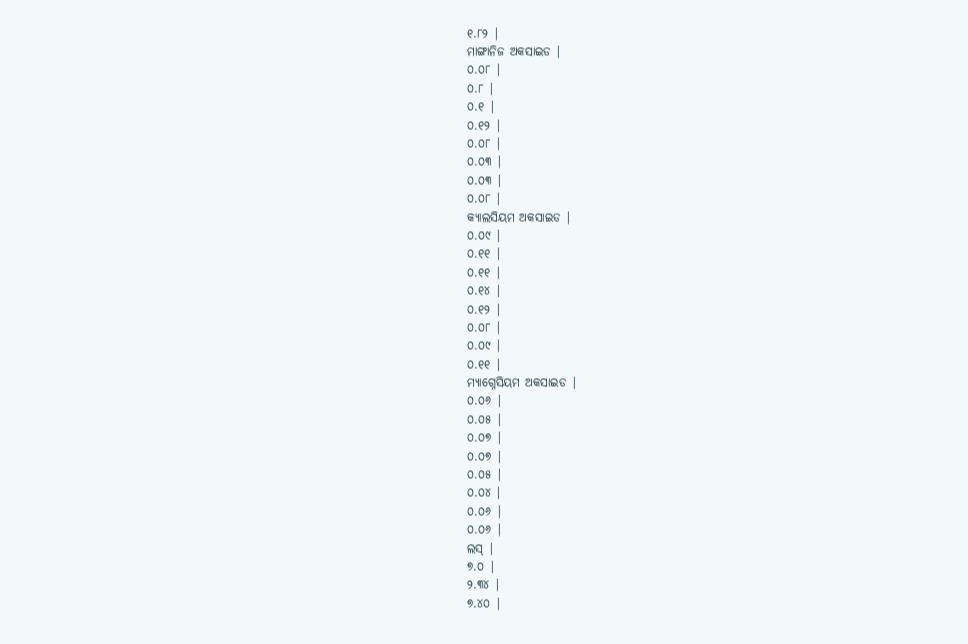୧.୮୨ |
ମାଙ୍ଗାନିଜ ଅକସାଇଡ |
୦.୦୮ |
୦.୮ |
୦.୧ |
୦.୧୨ |
୦.୦୮ |
୦.୦୩ |
୦.୦୩ |
୦.୦୮ |
କ୍ୟାଲସିୟମ ଅକସାଇଡ |
୦.୦୯ |
୦.୧୧ |
୦.୧୧ |
୦.୧୪ |
୦.୧୨ |
୦.୦୮ |
୦.୦୯ |
୦.୧୧ |
ମ୍ୟାଗ୍ନେସିୟମ ଅକସାଇଡ |
୦.୦୬ |
୦.୦୫ |
୦.୦୭ |
୦.୦୭ |
୦.୦୫ |
୦.୦୪ |
୦.୦୬ |
୦.୦୬ |
ଲସ୍ |
୭.୦ |
୨.୩୪ |
୭.୪୦ |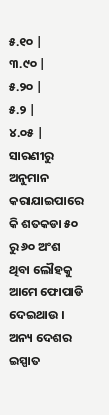୫.୧୦ |
୩.୯୦ |
୫.୨୦ |
୫.୨ |
୪.୦୫ |
ସାରଣୀରୁ ଅନୁମାନ କରାଯାଇପାରେ କି ଶତକଡା ୫୦ ରୁ ୬୦ ଅଂଶ ଥିବା ଲୌହକୁ ଆମେ ଫୋପାଡି ଦେଇଥାଉ । ଅନ୍ୟ ଦେଶର ଇସ୍ପାତ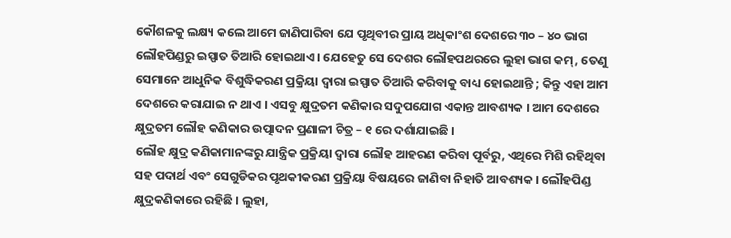କୌଶଳକୁ ଲକ୍ଷ୍ୟ କଲେ ଆମେ ଜାଣିପାରିବା ଯେ ପୃଥିବୀର ପ୍ରାୟ ଅଧିକାଂଶ ଦେଶରେ ୩୦ – ୪୦ ଭାଗ ଲୌହପିଣ୍ଡରୁ ଇସ୍ପାତ ତିଆରି ହୋଇଥାଏ । ଯେହେତୁ ସେ ଦେଶର ଲୌହପଥରରେ ଲୁହା ଭାଗ କମ୍, ତେଣୁ ସେମାନେ ଆଧୁନିକ ବିଶୁଦ୍ଧିକରଣ ପ୍ରକ୍ରିୟା ଦ୍ଵାରା ଇସ୍ପାତ ତିଆରି କରିବାକୁ ବାଧ୍ୟ ହୋଇଥାନ୍ତି ; କିନ୍ତୁ ଏହା ଆମ ଦେଶରେ କରାଯାଇ ନ ଥାଏ । ଏସବୁ କ୍ଷୁଦ୍ରତମ କଣିକାର ସଦୁପଯୋଗ ଏକାନ୍ତ ଆବଶ୍ୟକ । ଆମ ଦେଶରେ କ୍ଷୁଦ୍ରତମ ଲୌହ କଣିକାର ଉତ୍ପାଦନ ପ୍ରଣାଳୀ ଚିତ୍ର – ୧ ରେ ଦର୍ଶାଯାଇଛି ।
ଲୌହ କ୍ଷୁଦ୍ର କଣିକାମାନଙ୍କରୁ ଯାନ୍ତ୍ରିକ ପ୍ରକ୍ରିୟା ଦ୍ଵାରା ଲୌହ ଆହରଣ କରିବା ପୂର୍ବରୁ, ଏଥିରେ ମିଶି ରହିଥିବା ସହ ପଦାର୍ଥ ଏବଂ ସେଗୁଡିକର ପୃଥକୀକରଣ ପ୍ରକ୍ରିୟା ବିଷୟରେ ଜାଣିବା ନିହାତି ଆବଶ୍ୟକ । ଲୌହପିଣ୍ଡ କ୍ଷୁଦ୍ରକଣିକାରେ ରହିଛି । ଲୁହା,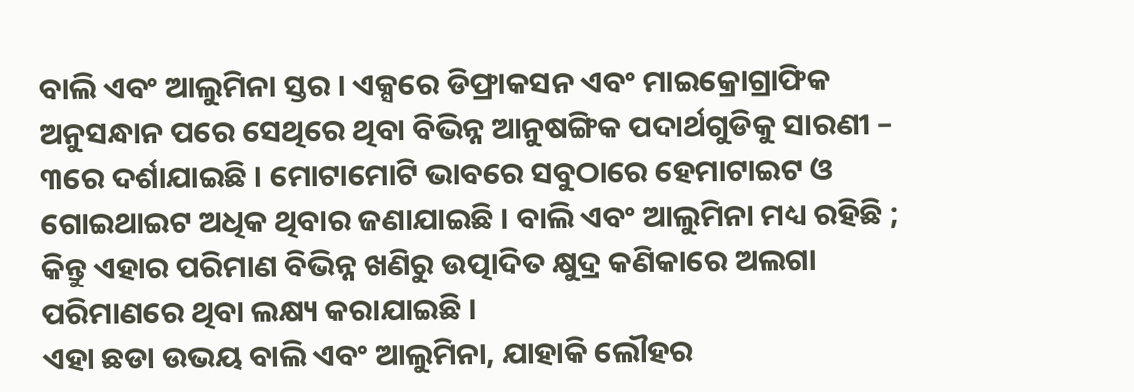ବାଲି ଏବଂ ଆଲୁମିନା ସ୍ତର । ଏକ୍ସରେ ଡିଫ୍ରାକସନ ଏବଂ ମାଇକ୍ରୋଗ୍ରାଫିକ ଅନୁସନ୍ଧାନ ପରେ ସେଥିରେ ଥିବା ବିଭିନ୍ନ ଆନୁଷଙ୍ଗିକ ପଦାର୍ଥଗୁଡିକୁ ସାରଣୀ – ୩ରେ ଦର୍ଶାଯାଇଛି । ମୋଟାମୋଟି ଭାବରେ ସବୁଠାରେ ହେମାଟାଇଟ ଓ ଗୋଇଥାଇଟ ଅଧିକ ଥିବାର ଜଣାଯାଇଛି । ବାଲି ଏବଂ ଆଲୁମିନା ମଧ୍ୟ ରହିଛି ; କିନ୍ତୁ ଏହାର ପରିମାଣ ବିଭିନ୍ନ ଖଣିରୁ ଉତ୍ପାଦିତ କ୍ଷୁଦ୍ର କଣିକାରେ ଅଲଗା ପରିମାଣରେ ଥିବା ଲକ୍ଷ୍ୟ କରାଯାଇଛି ।
ଏହା ଛଡା ଉଭୟ ବାଲି ଏବଂ ଆଲୁମିନା, ଯାହାକି ଲୌହର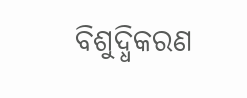ବିଶୁଦ୍ଧିକରଣ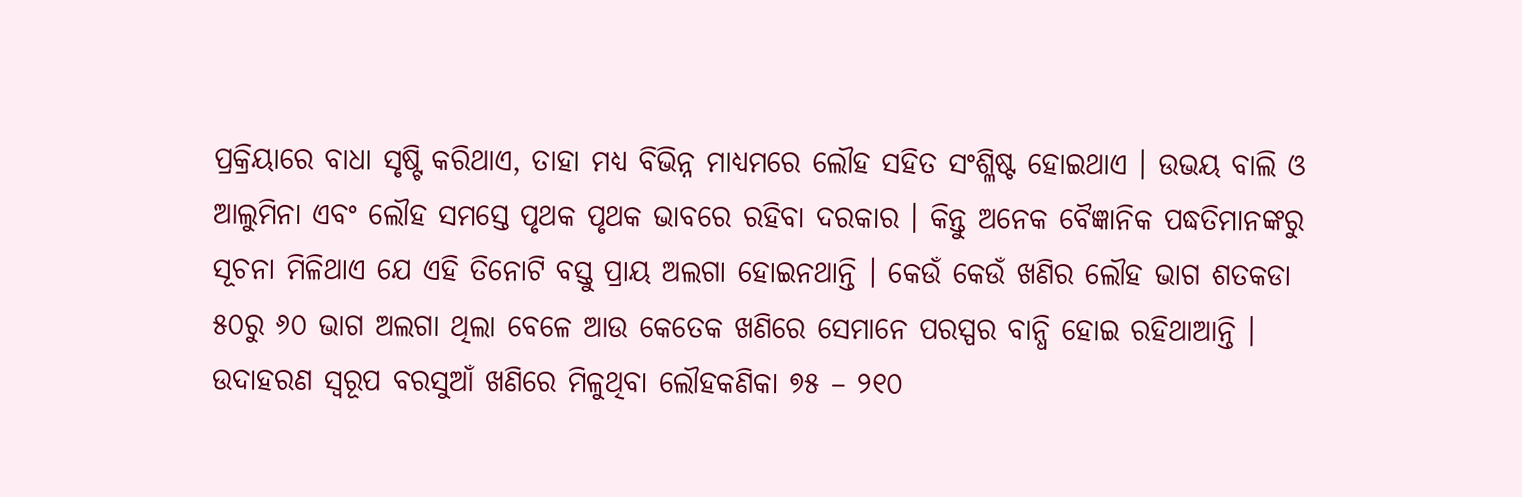ପ୍ରକ୍ରିୟାରେ ବାଧା ସୃଷ୍ଟି କରିଥାଏ, ତାହା ମଧ୍ୟ ବିଭିନ୍ନ ମାଧ୍ୟମରେ ଲୌହ ସହିତ ସଂଶ୍ଳିଷ୍ଟ ହୋଇଥାଏ । ଉଭୟ ବାଲି ଓ ଆଲୁମିନା ଏବଂ ଲୌହ ସମସ୍ତେ ପୃଥକ ପୃଥକ ଭାବରେ ରହିବା ଦରକାର । କିନ୍ତୁ ଅନେକ ବୈଜ୍ଞାନିକ ପଦ୍ଧତିମାନଙ୍କରୁ ସୂଚନା ମିଳିଥାଏ ଯେ ଏହି ତିନୋଟି ବସ୍ତୁ ପ୍ରାୟ ଅଲଗା ହୋଇନଥାନ୍ତି । କେଉଁ କେଉଁ ଖଣିର ଲୌହ ଭାଗ ଶତକଡା ୫୦ରୁ ୬୦ ଭାଗ ଅଲଗା ଥିଲା ବେଳେ ଆଉ କେତେକ ଖଣିରେ ସେମାନେ ପରସ୍ପର ବାନ୍ଧି ହୋଇ ରହିଥାଆନ୍ତି ।
ଉଦାହରଣ ସ୍ୱରୂପ ବରସୁଆଁ ଖଣିରେ ମିଳୁଥିବା ଲୌହକଣିକା ୭୫ – ୨୧୦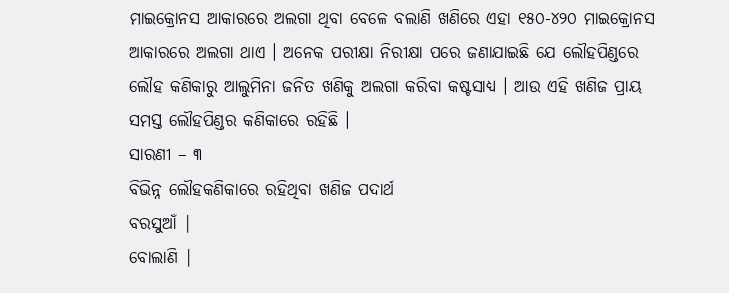ମାଇକ୍ରୋନସ ଆକାରରେ ଅଲଗା ଥିବା ବେଳେ ବଲାଣି ଖଣିରେ ଏହା ୧୫୦-୪୨୦ ମାଇକ୍ରୋନସ ଆକାରରେ ଅଲଗା ଥାଏ । ଅନେକ ପରୀକ୍ଷା ନିରୀକ୍ଷା ପରେ ଜଣାଯାଇଛି ଯେ ଲୌହପିଣ୍ଡରେ ଲୌହ କଣିକାରୁ ଆଲୁମିନା ଜନିତ ଖଣିକୁ ଅଲଗା କରିବା କଷ୍ଟସାଧ୍ୟ । ଆଉ ଏହି ଖଣିଜ ପ୍ରାୟ ସମସ୍ତ ଲୌହପିଣ୍ଡର କଣିକାରେ ରହିଛି ।
ସାରଣୀ – ୩
ବିଭିନ୍ନ ଲୌହକଣିକାରେ ରହିଥିବା ଖଣିଜ ପଦାର୍ଥ
ବରସୁଆଁ |
ବୋଲାଣି |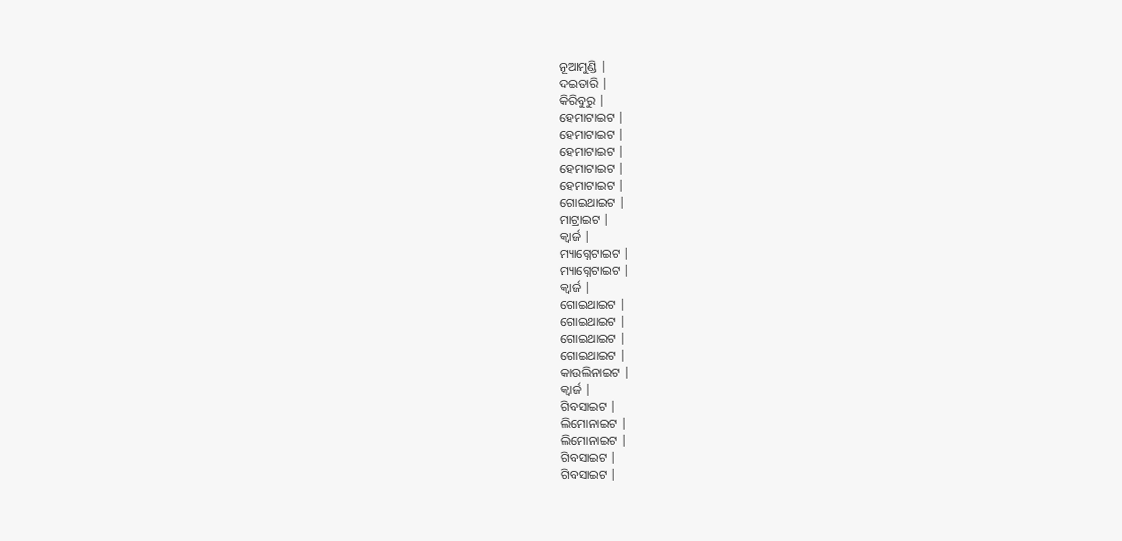ନୂଆମୁଣ୍ଡି |
ଦଇତାରି |
କିରିବୁରୁ |
ହେମାଟାଇଟ |
ହେମାଟାଇଟ |
ହେମାଟାଇଟ |
ହେମାଟାଇଟ |
ହେମାଟାଇଟ |
ଗୋଇଥାଇଟ |
ମାଟ୍ରାଇଟ |
କ୍ଵାର୍ଜ |
ମ୍ୟାଗ୍ନେଟାଇଟ |
ମ୍ୟାଗ୍ନେଟାଇଟ |
କ୍ଵାର୍ଜ |
ଗୋଇଥାଇଟ |
ଗୋଇଥାଇଟ |
ଗୋଇଥାଇଟ |
ଗୋଇଥାଇଟ |
କାଉଲିନାଇଟ |
କ୍ଵାର୍ଜ |
ଗିବସାଇଟ |
ଲିମୋନାଇଟ |
ଲିମୋନାଇଟ |
ଗିବସାଇଟ |
ଗିବସାଇଟ |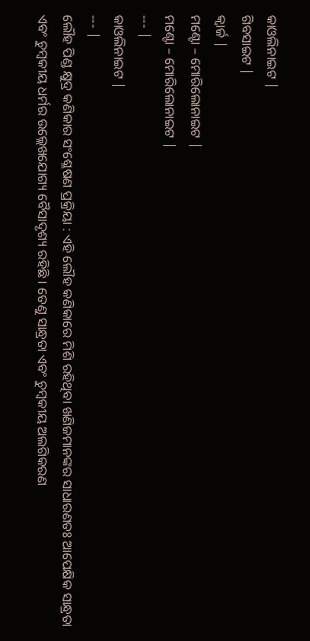କାଓଲିନାଇଟ |
ଗିବସାଇଟ |
କ୍ଵାର୍ଜ |
ମଣ୍ଟୋ – ମୋରିଲୋନାଇଟ |
ମଣ୍ଟୋ – ମୋରିଲୋନାଇଟ |
--- |
କାଓଲିନାଇଟ |
--- |
ଲୌହ ପିଣ୍ଡ କ୍ଷୁଦ୍ର କଣିକାର ସଂଶ୍ଳେଷଣ ପ୍ରକ୍ରିୟା : ଏହି ଲୌହ କଣିକାରେ ମିଶି ରହିଥିବା ଖଣିଜମାନଙ୍କର ସାଧାରଣତଃ ଆପେକ୍ଷିକ ସାନ୍ଧ୍ରତା ଏବଂ ଚୁମ୍ବକୀୟ ଧର୍ମର ଉଲ୍ଲେଖଯୋଗ୍ୟ ବୈସାଦୃଶ୍ୟ ରହିଛି । ତେଣୁ ସାନ୍ଧ୍ରତା ଏବଂ ଚୁମ୍ବକୀୟ ଅଲଗିକରଣ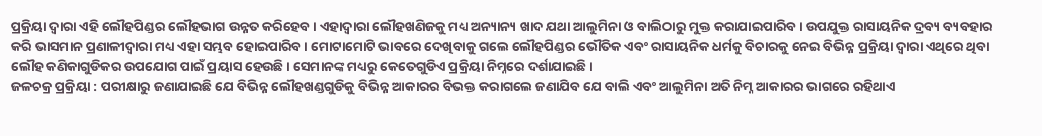ପ୍ରକ୍ରିୟା ଦ୍ଵାରା ଏହି ଲୌହପିଣ୍ଡର ଲୌହଭାଗ ଉନ୍ନତ କରିହେବ । ଏହାଦ୍ଵାରା ଲୌହଖଣିଜକୁ ମଧ୍ୟ ଅନ୍ୟାନ୍ୟ ଖାଦ ଯଥା ଆଲୁମିନା ଓ ବାଲିଠାରୁ ମୁକ୍ତ କରାଯାଇପାରିବ । ଉପଯୁକ୍ତ ରାସାୟନିକ ଦ୍ରବ୍ୟ ବ୍ୟବହାର କରି ଭାସମାନ ପ୍ରଣାଳୀଦ୍ଵାରା ମଧ୍ୟ ଏହା ସମ୍ଭବ ହୋଇପାରିବ । ମୋଟାମୋଟି ଭାବରେ ଦେଖିବାକୁ ଗଲେ ଲୌହପିଣ୍ଡର ଭୌତିକ ଏବଂ ରାସାୟନିକ ଧର୍ମକୁ ବିଚାରକୁ ନେଇ ବିଭିନ୍ନ ପ୍ରକ୍ରିୟା ଦ୍ଵାରା ଏଥିରେ ଥିବା ଲୌହ କଣିକାଗୁଡିକର ଉପଯୋଗ ପାଇଁ ପ୍ରୟାସ ହେଉଛି । ସେମାନଙ୍କ ମଧ୍ୟରୁ କେତେଗୁଡିଏ ପ୍ରକ୍ରିୟା ନିମ୍ନରେ ଦର୍ଶାଯାଇଛି ।
ଜଳଚକ୍ର ପ୍ରକ୍ରିୟା : ପରୀକ୍ଷାରୁ ଜଣାଯାଇଛି ଯେ ବିଭିନ୍ନ ଲୌହଖଣ୍ଡଗୁଡିକୁ ବିଭିନ୍ନ ଆକାରର ବିଭକ୍ତ କରାଗଲେ ଜଣାଯିବ ଯେ ବାଲି ଏବଂ ଆଲୁମିନା ଅତି ନିମ୍ନ ଆକାରର ଭାଗରେ ରହିଥାଏ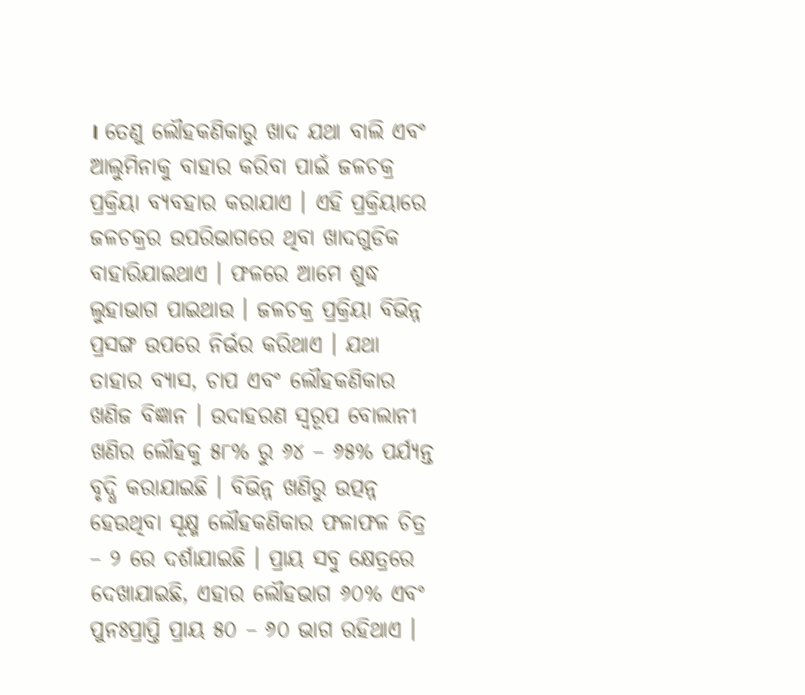। ତେଣୁ ଲୌହକଣିକାରୁ ଖାଦ ଯଥା ବାଲି ଏବଂ ଆଲୁମିନାକୁ ବାହାର କରିବା ପାଇଁ ଜଳଚକ୍ର ପ୍ରକ୍ରିୟା ବ୍ୟବହାର କରାଯାଏ । ଏହି ପ୍ରକ୍ରିୟାରେ ଜଳଚକ୍ରର ଉପରିଭାଗରେ ଥିବା ଖାଦଗୁଡିକ ବାହାରିଯାଇଥାଏ । ଫଳରେ ଆମେ ଶୁଦ୍ଧ ଲୁହାଭାଗ ପାଇଥାଉ । ଜଳଚକ୍ର ପ୍ରକ୍ରିୟା ବିଭିନ୍ନ ପ୍ରସଙ୍ଗ ଉପରେ ନିର୍ଭର କରିଥାଏ । ଯଥା ତାହାର ବ୍ୟାସ, ଚାପ ଏବଂ ଲୌହକଣିକାର ଖଣିଜ ବିଜ୍ଞାନ । ଉଦାହରଣ ସ୍ୱରୂପ ବୋଲାନୀ ଖଣିର ଲୌହକୁ ୫୮% ରୁ ୬୪ – ୬୫% ପର୍ଯ୍ୟନ୍ତ ବୃଦ୍ଧି କରାଯାଇଛି । ବିଭିନ୍ନ ଖଣିରୁ ଉତ୍ପନ୍ନ ହେଉଥିବା ସୂକ୍ଷ୍ମ ଲୌହକଣିକାର ଫଳାଫଳ ଚିତ୍ର – ୨ ରେ ଦର୍ଶାଯାଇଛି । ପ୍ରାୟ ସବୁ କ୍ଷେତ୍ରରେ ଦେଖାଯାଇଛି, ଏହାର ଲୌହଭାଗ ୬୦% ଏବଂ ପୁନଃପ୍ରାପ୍ତି ପ୍ରାୟ ୫୦ – ୬୦ ଭାଗ ରହିଥାଏ ।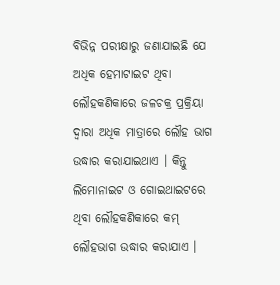ବିଭିନ୍ନ ପରୀକ୍ଷାରୁ ଜଣାଯାଇଛି ଯେ ଅଧିକ ହେମାଟାଇଟ ଥିବା ଲୌହକଣିକାରେ ଜଳଚକ୍ର ପ୍ରକ୍ରିୟା ଦ୍ଵାରା ଅଧିକ ମାତ୍ରାରେ ଲୌହ ଭାଗ ଉଦ୍ଧାର କରାଯାଇଥାଏ । କିନ୍ତୁ ଲିମୋନାଇଟ ଓ ଗୋଇଥାଇଟରେ ଥିବା ଲୌହକଣିକାରେ କମ୍ ଲୌହଭାଗ ଉଦ୍ଧାର କରାଯାଏ ।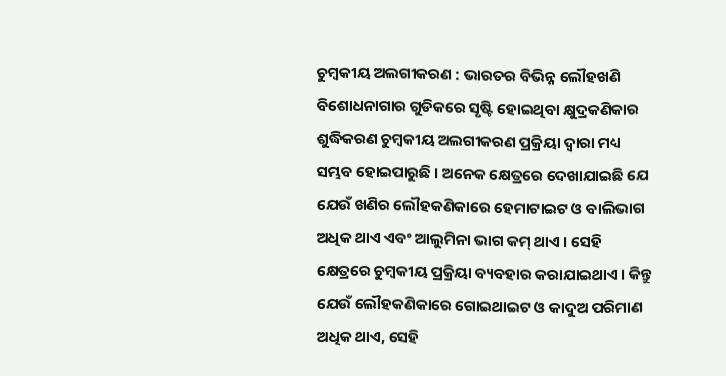ଚୁମ୍ବକୀୟ ଅଲଗୀକରଣ : ଭାରତର ବିଭିନ୍ନ ଲୌହଖଣି ବିଶୋଧନାଗାର ଗୁଡିକରେ ସୃଷ୍ଟି ହୋଇଥିବା କ୍ଷୁଦ୍ରକଣିକାର ଶୁଦ୍ଧିକରଣ ଚୁମ୍ବକୀୟ ଅଲଗୀକରଣ ପ୍ରକ୍ରିୟା ଦ୍ଵାରା ମଧ୍ୟ ସମ୍ଭବ ହୋଇପାରୁଛି । ଅନେକ କ୍ଷେତ୍ରରେ ଦେଖାଯାଇଛି ଯେ ଯେଉଁ ଖଣିର ଲୌହକଣିକାରେ ହେମାଟାଇଟ ଓ ବାଲିଭାଗ ଅଧିକ ଥାଏ ଏବଂ ଆଲୁମିନା ଭାଗ କମ୍ ଥାଏ । ସେହି କ୍ଷେତ୍ରରେ ଚୁମ୍ବକୀୟ ପ୍ରକ୍ରିୟା ବ୍ୟବହାର କରାଯାଇଥାଏ । କିନ୍ତୁ ଯେଉଁ ଲୌହକଣିକାରେ ଗୋଇଥାଇଟ ଓ କାଦୁଅ ପରିମାଣ ଅଧିକ ଥାଏ, ସେହି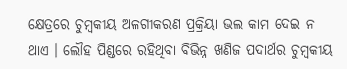କ୍ଷେତ୍ରରେ ଚୁମ୍ବକୀୟ ଅଳଗୀକରଣ ପ୍ରକ୍ରିୟା ଭଲ କାମ ଦେଇ ନ ଥାଏ । ଲୌହ ପିଣ୍ଡରେ ରହିଥିବା ବିଭିନ୍ନ ଖଣିଜ ପଦାର୍ଥର ଚୁମ୍ବକୀୟ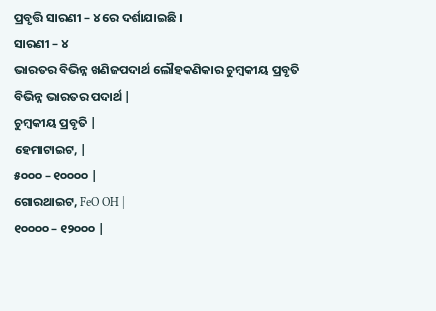ପ୍ରବୃତ୍ତି ସାରଣୀ – ୪ ରେ ଦର୍ଶାଯାଇଛି ।
ସାରଣୀ – ୪
ଭାରତର ବିଭିନ୍ନ ଖଣିଜପଦାର୍ଥ ଲୌହକଣିକାର ଚୁମ୍ବକୀୟ ପ୍ରବୃତି
ବିଭିନ୍ନ ଭାରତର ପଦାର୍ଥ |
ଚୁମ୍ବକୀୟ ପ୍ରବୃତି |
ହେମାଟାଇଟ, |
୫୦୦୦ – ୧୦୦୦୦ |
ଗୋରଥାଇଟ, FeO OH |
୧୦୦୦୦ – ୧୨୦୦୦ |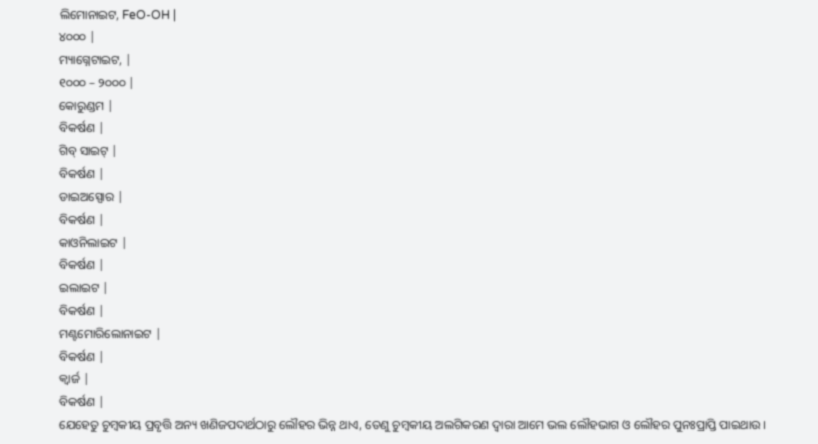ଲିମୋନାଇଟ, FeO-OH |
୪୦୦୦ |
ମ୍ୟାଗ୍ନେଟାଇଟ, |
୧୦୦୦ – ୨୦୦୦ |
କୋରୁଣ୍ଡମ |
ବିକର୍ଷଣ |
ଗିବ୍ ସାଇଟ୍ |
ବିକର୍ଷଣ |
ଡାଇଅସ୍ପୋର |
ବିକର୍ଷଣ |
କାଓନିଲାଇଟ |
ବିକର୍ଷଣ |
ଇଲାଇଟ |
ବିକର୍ଷଣ |
ମଣ୍ଟମୋରିଲୋନାଇଟ |
ବିକର୍ଷଣ |
କ୍ଵାର୍ଜ |
ବିକର୍ଷଣ |
ଯେହେତୁ ଚୁମ୍ବକୀୟ ପ୍ରବୃତ୍ତି ଅନ୍ୟ ଖଣିଜପଦାର୍ଥଠାରୁ ଲୌହର ଭିନ୍ନ ଥାଏ, ତେଣୁ ଚୁମ୍ବକୀୟ ଅଲଗିକରଣ ଦ୍ଵାରା ଆମେ ଭଲ ଲୌହଭାଗ ଓ ଲୌହର ପୁନଃପ୍ରାପ୍ତି ପାଇଥାଉ ।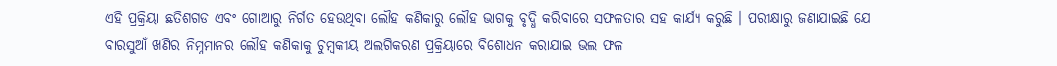ଏହି ପ୍ରକ୍ରିୟା ଛତିଶଗଡ ଏବଂ ଗୋଆରୁ ନିର୍ଗତ ହେଉଥିବା ଲୌହ କଣିକାରୁ ଲୌହ ଭାଗକୁ ବୃଦ୍ଧି କରିବାରେ ସଫଳତାର ସହ କାର୍ଯ୍ୟ କରୁଛି । ପରୀକ୍ଷାରୁ ଜଣାଯାଇଛି ଯେ ବାରସୁଆଁ ଖଣିର ନିମ୍ନମାନର ଲୌହ କଣିକାକୁ ଚୁମ୍ବକୀୟ ଅଲଗିକରଣ ପ୍ରକ୍ରିୟାରେ ବିଶୋଧନ କରାଯାଇ ଭଲ ଫଳ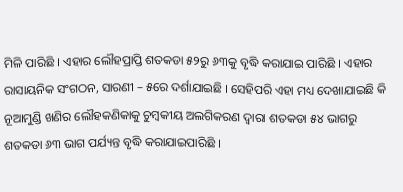ମିଳି ପାରିଛି । ଏହାର ଲୌହପ୍ରାପ୍ତି ଶତକଡା ୫୨ରୁ ୬୩କୁ ବୃଦ୍ଧି କରାଯାଇ ପାରିଛି । ଏହାର ରାସାୟନିକ ସଂଗଠନ, ସାରଣୀ – ୫ରେ ଦର୍ଶାଯାଇଛି । ସେହିପରି ଏହା ମଧ୍ୟ ଦେଖାଯାଇଛି କି ନୂଆମୁଣ୍ଡି ଖଣିର ଲୌହକଣିକାକୁ ଚୁମ୍ବକୀୟ ଅଲଗିକରଣ ଦ୍ଵାରା ଶତକଡା ୫୪ ଭାଗରୁ ଶତକଡା ୬୩ ଭାଗ ପର୍ଯ୍ୟନ୍ତ ବୃଦ୍ଧି କରାଯାଇପାରିଛି ।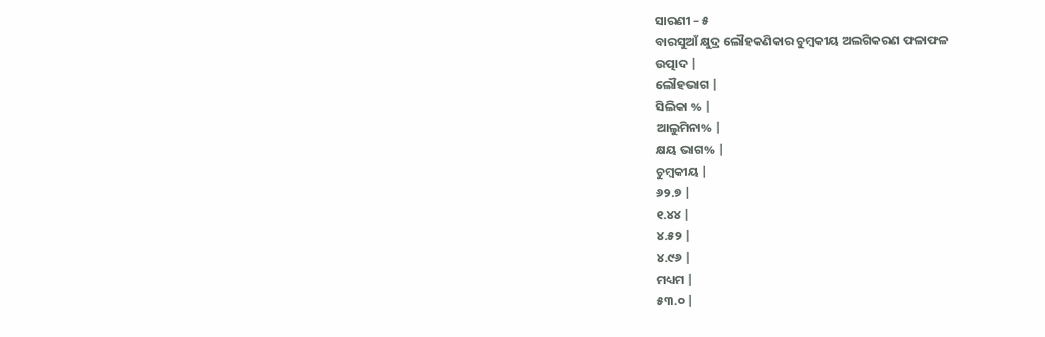ସାରଣୀ – ୫
ବାରସୁଆଁ କ୍ଷୁଦ୍ର ଲୌହକଣିକାର ଚୁମ୍ବକୀୟ ଅଲଗିକରଣ ଫଳାଫଳ
ଉତ୍ପାଦ |
ଲୌହଭାଗ |
ସିଲିକା % |
ଆଲୁମିନା% |
କ୍ଷୟ ଭାଗ% |
ଚୁମ୍ବକୀୟ |
୬୨.୭ |
୧.୪୪ |
୪.୫୨ |
୪.୯୬ |
ମଧ୍ୟମ |
୫୩.୦ |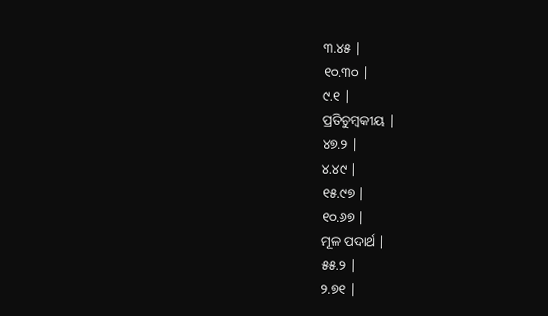୩.୪୫ |
୧୦.୩୦ |
୯.୧ |
ପ୍ରତିଚୁମ୍ବକୀୟ |
୪୭.୨ |
୪.୪୯ |
୧୫.୯୭ |
୧୦.୬୭ |
ମୂଳ ପଦାର୍ଥ |
୫୫.୨ |
୨.୭୧ |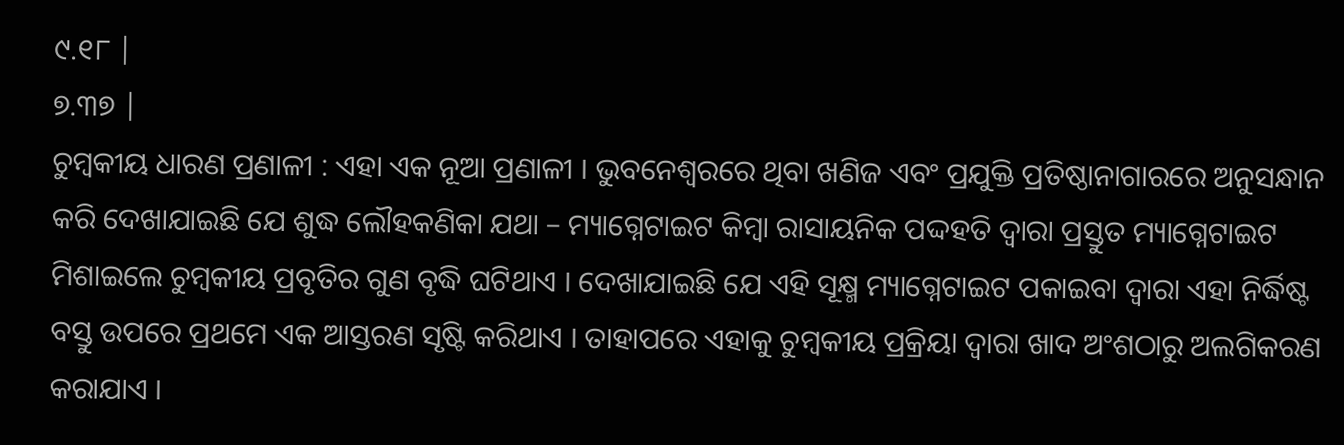୯.୧୮ |
୭.୩୭ |
ଚୁମ୍ବକୀୟ ଧାରଣ ପ୍ରଣାଳୀ : ଏହା ଏକ ନୂଆ ପ୍ରଣାଳୀ । ଭୁବନେଶ୍ୱରରେ ଥିବା ଖଣିଜ ଏବଂ ପ୍ରଯୁକ୍ତି ପ୍ରତିଷ୍ଠାନାଗାରରେ ଅନୁସନ୍ଧାନ କରି ଦେଖାଯାଇଛି ଯେ ଶୁଦ୍ଧ ଲୌହକଣିକା ଯଥା – ମ୍ୟାଗ୍ନେଟାଇଟ କିମ୍ବା ରାସାୟନିକ ପଦ୍ଦହତି ଦ୍ଵାରା ପ୍ରସ୍ତୁତ ମ୍ୟାଗ୍ନେଟାଇଟ ମିଶାଇଲେ ଚୁମ୍ବକୀୟ ପ୍ରବୃତିର ଗୁଣ ବୃଦ୍ଧି ଘଟିଥାଏ । ଦେଖାଯାଇଛି ଯେ ଏହି ସୂକ୍ଷ୍ମ ମ୍ୟାଗ୍ନେଟାଇଟ ପକାଇବା ଦ୍ଵାରା ଏହା ନିର୍ଦ୍ଧିଷ୍ଟ ବସ୍ତୁ ଉପରେ ପ୍ରଥମେ ଏକ ଆସ୍ତରଣ ସୃଷ୍ଟି କରିଥାଏ । ତାହାପରେ ଏହାକୁ ଚୁମ୍ବକୀୟ ପ୍ରକ୍ରିୟା ଦ୍ଵାରା ଖାଦ ଅଂଶଠାରୁ ଅଲଗିକରଣ କରାଯାଏ ।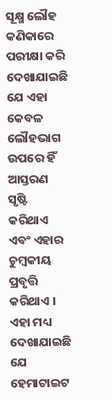ସୂକ୍ଷ୍ମ ଲୌହ କଣିକାରେ ପରୀକ୍ଷା କରି ଦେଖାଯାଇଛି ଯେ ଏହା କେବଳ ଲୌହଭାଗ ଉପରେ ହିଁ ଆସ୍ତରଣ ସୃଷ୍ଟି କରିଥାଏ ଏବଂ ଏହାର ଚୁମ୍ବକୀୟ ପ୍ରବୃତ୍ତି କରିଥାଏ । ଏହା ମଧ୍ୟ ଦେଖାଯାଇଛି ଯେ ହେମାଟାଇଟ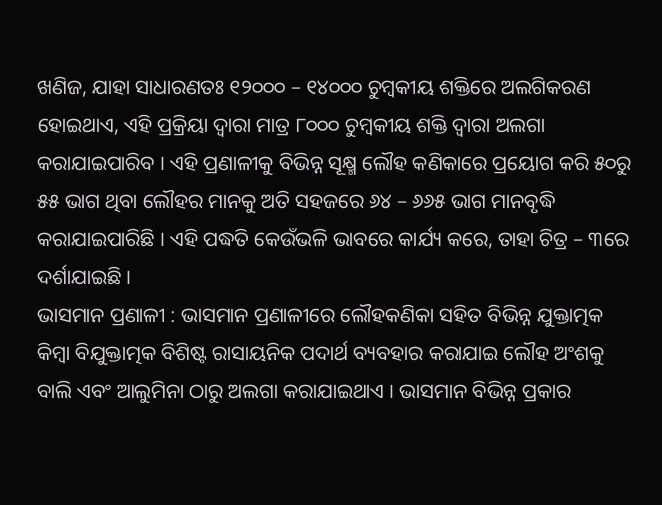ଖଣିଜ, ଯାହା ସାଧାରଣତଃ ୧୨୦୦୦ – ୧୪୦୦୦ ଚୁମ୍ବକୀୟ ଶକ୍ତିରେ ଅଲଗିକରଣ ହୋଇଥାଏ, ଏହି ପ୍ରକ୍ରିୟା ଦ୍ଵାରା ମାତ୍ର ୮୦୦୦ ଚୁମ୍ବକୀୟ ଶକ୍ତି ଦ୍ଵାରା ଅଲଗା କରାଯାଇପାରିବ । ଏହି ପ୍ରଣାଳୀକୁ ବିଭିନ୍ନ ସୂକ୍ଷ୍ମ ଲୌହ କଣିକାରେ ପ୍ରୟୋଗ କରି ୫୦ରୁ ୫୫ ଭାଗ ଥିବା ଲୌହର ମାନକୁ ଅତି ସହଜରେ ୬୪ – ୬୬୫ ଭାଗ ମାନବୃଦ୍ଧି କରାଯାଇପାରିଛି । ଏହି ପଦ୍ଧତି କେଉଁଭଳି ଭାବରେ କାର୍ଯ୍ୟ କରେ, ତାହା ଚିତ୍ର – ୩ରେ ଦର୍ଶାଯାଇଛି ।
ଭାସମାନ ପ୍ରଣାଳୀ : ଭାସମାନ ପ୍ରଣାଳୀରେ ଲୌହକଣିକା ସହିତ ବିଭିନ୍ନ ଯୁକ୍ତାତ୍ମକ କିମ୍ବା ବିଯୁକ୍ତାତ୍ମକ ବିଶିଷ୍ଟ ରାସାୟନିକ ପଦାର୍ଥ ବ୍ୟବହାର କରାଯାଇ ଲୌହ ଅଂଶକୁ ବାଲି ଏବଂ ଆଲୁମିନା ଠାରୁ ଅଲଗା କରାଯାଇଥାଏ । ଭାସମାନ ବିଭିନ୍ନ ପ୍ରକାର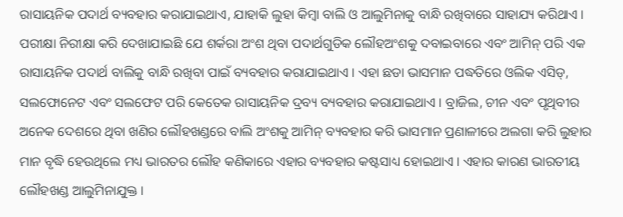ରାସାୟନିକ ପଦାର୍ଥ ବ୍ୟବହାର କରାଯାଇଥାଏ, ଯାହାକି ଲୁହା କିମ୍ବା ବାଲି ଓ ଆଲୁମିନାକୁ ବାନ୍ଧି ରଖିବାରେ ସାହାଯ୍ୟ କରିଥାଏ । ପରୀକ୍ଷା ନିରୀକ୍ଷା କରି ଦେଖାଯାଇଛି ଯେ ଶର୍କରା ଅଂଶ ଥିବା ପଦାର୍ଥଗୁଡିକ ଲୌହଅଂଶକୁ ଦବାଇବାରେ ଏବଂ ଆମିନ୍ ପରି ଏକ ରାସାୟନିକ ପଦାର୍ଥ ବାଲିକୁ ବାନ୍ଧି ରଖିବା ପାଇଁ ବ୍ୟବହାର କରାଯାଇଥାଏ । ଏହା ଛଡା ଭାସମାନ ପଦ୍ଧତିରେ ଓଲିକ ଏସିଡ୍, ସଲଫୋନେଟ ଏବଂ ସଲଫେଟ ପରି କେତେକ ରାସାୟନିକ ଦ୍ରବ୍ୟ ବ୍ୟବହାର କରାଯାଇଥାଏ । ବ୍ରାଜିଲ, ଚୀନ ଏବଂ ପୃଥିବୀର ଅନେକ ଦେଶରେ ଥିବା ଖଣିର ଲୌହଖଣ୍ଡରେ ବାଲି ଅଂଶକୁ ଆମିନ୍ ବ୍ୟବହାର କରି ଭାସମାନ ପ୍ରଣାଳୀରେ ଅଲଗା କରି ଲୁହାର ମାନ ବୃଦ୍ଧି ହେଉଥିଲେ ମଧ୍ୟ ଭାରତର ଲୌହ କଣିକାରେ ଏହାର ବ୍ୟବହାର କଷ୍ଟସାଧ୍ୟ ହୋଇଥାଏ । ଏହାର କାରଣ ଭାରତୀୟ ଲୌହଖଣ୍ଡ ଆଲୁମିନାଯୁକ୍ତ ।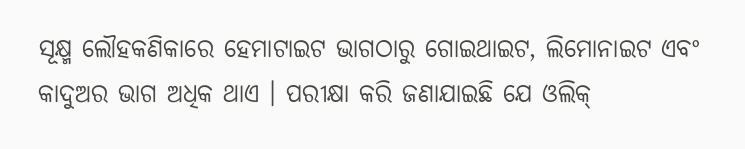ସୂକ୍ଷ୍ମ ଲୌହକଣିକାରେ ହେମାଟାଇଟ ଭାଗଠାରୁ ଗୋଇଥାଇଟ, ଲିମୋନାଇଟ ଏବଂ କାଦୁଅର ଭାଗ ଅଧିକ ଥାଏ । ପରୀକ୍ଷା କରି ଜଣାଯାଇଛି ଯେ ଓଲିକ୍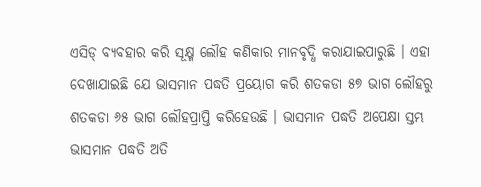ଏସିଡ୍ ବ୍ୟବହାର କରି ସୂକ୍ଷ୍ମ ଲୌହ କଣିକାର ମାନବୃଦ୍ଧି କରାଯାଇପାରୁଛି । ଏହା ଦେଖାଯାଇଛି ଯେ ଭାସମାନ ପଦ୍ଧତି ପ୍ରୟୋଗ କରି ଶତକଡା ୫୭ ଭାଗ ଲୌହରୁ ଶତକଡା ୬୫ ଭାଗ ଲୌହପ୍ରାପ୍ତି କରିହେଉଛି । ଭାସମାନ ପଦ୍ଧତି ଅପେକ୍ଷା ସ୍ତମ୍ଭ ଭାସମାନ ପଦ୍ଧତି ଅତି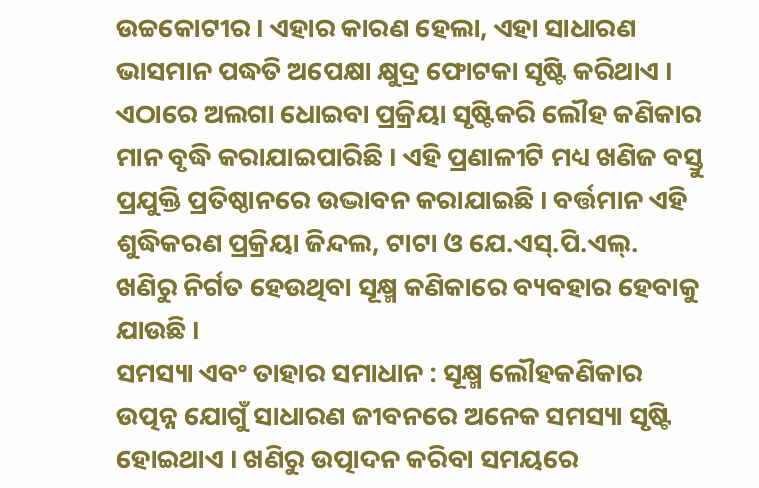ଉଚ୍ଚକୋଟୀର । ଏହାର କାରଣ ହେଲା, ଏହା ସାଧାରଣ ଭାସମାନ ପଦ୍ଧତି ଅପେକ୍ଷା କ୍ଷୁଦ୍ର ଫୋଟକା ସୃଷ୍ଟି କରିଥାଏ । ଏଠାରେ ଅଲଗା ଧୋଇବା ପ୍ରକ୍ରିୟା ସୃଷ୍ଟିକରି ଲୌହ କଣିକାର ମାନ ବୃଦ୍ଧି କରାଯାଇପାରିଛି । ଏହି ପ୍ରଣାଳୀଟି ମଧ୍ୟ ଖଣିଜ ବସ୍ତୁ ପ୍ରଯୁକ୍ତି ପ୍ରତିଷ୍ଠାନରେ ଉଦ୍ଭାବନ କରାଯାଇଛି । ବର୍ତ୍ତମାନ ଏହି ଶୁଦ୍ଧିକରଣ ପ୍ରକ୍ରିୟା ଜିନ୍ଦଲ, ଟାଟା ଓ ଯେ.ଏସ୍.ପି.ଏଲ୍. ଖଣିରୁ ନିର୍ଗତ ହେଉଥିବା ସୂକ୍ଷ୍ମ କଣିକାରେ ବ୍ୟବହାର ହେବାକୁ ଯାଉଛି ।
ସମସ୍ୟା ଏବଂ ତାହାର ସମାଧାନ : ସୂକ୍ଷ୍ମ ଲୌହକଣିକାର ଉତ୍ପନ୍ନ ଯୋଗୁଁ ସାଧାରଣ ଜୀବନରେ ଅନେକ ସମସ୍ୟା ସୃଷ୍ଟି ହୋଇଥାଏ । ଖଣିରୁ ଉତ୍ପାଦନ କରିବା ସମୟରେ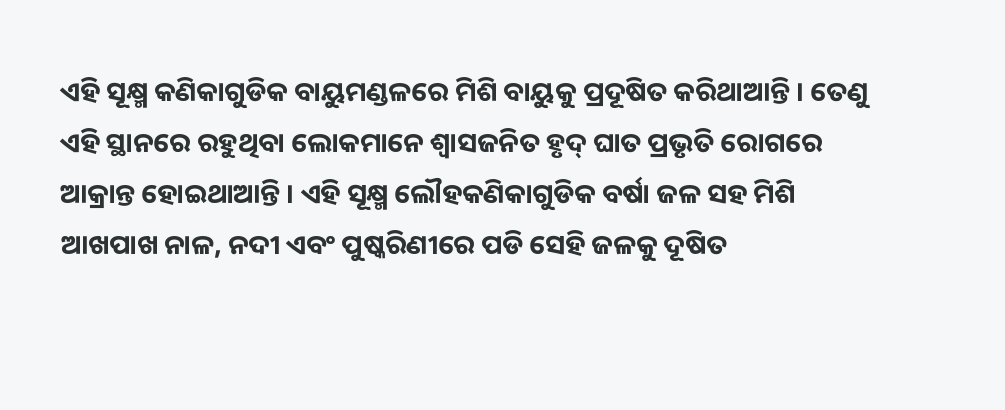ଏହି ସୂକ୍ଷ୍ମ କଣିକାଗୁଡିକ ବାୟୁମଣ୍ଡଳରେ ମିଶି ବାୟୁକୁ ପ୍ରଦୂଷିତ କରିଥାଆନ୍ତି । ତେଣୁ ଏହି ସ୍ଥାନରେ ରହୁଥିବା ଲୋକମାନେ ଶ୍ଵାସଜନିତ ହୃଦ୍ ଘାତ ପ୍ରଭୃତି ରୋଗରେ ଆକ୍ରାନ୍ତ ହୋଇଥାଆନ୍ତି । ଏହି ସୂକ୍ଷ୍ମ ଲୌହକଣିକାଗୁଡିକ ବର୍ଷା ଜଳ ସହ ମିଶି ଆଖପାଖ ନାଳ, ନଦୀ ଏବଂ ପୁଷ୍କରିଣୀରେ ପଡି ସେହି ଜଳକୁ ଦୂଷିତ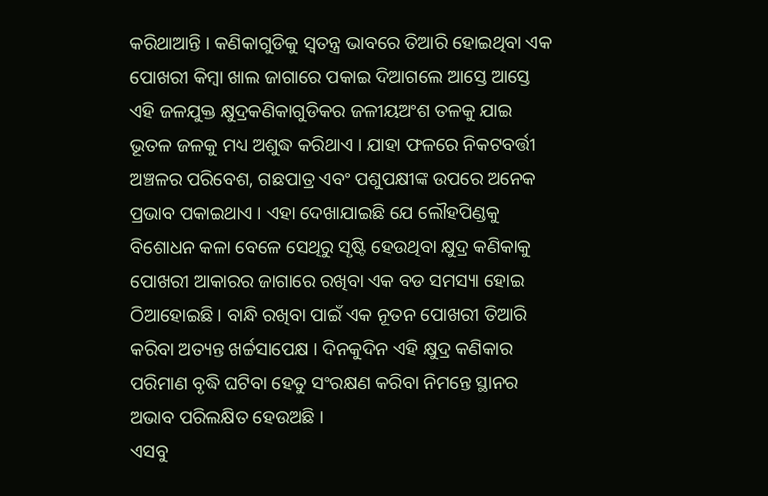କରିଥାଆନ୍ତି । କଣିକାଗୁଡିକୁ ସ୍ଵତନ୍ତ୍ର ଭାବରେ ତିଆରି ହୋଇଥିବା ଏକ ପୋଖରୀ କିମ୍ବା ଖାଲ ଜାଗାରେ ପକାଇ ଦିଆଗଲେ ଆସ୍ତେ ଆସ୍ତେ ଏହି ଜଳଯୁକ୍ତ କ୍ଷୁଦ୍ରକଣିକାଗୁଡିକର ଜଳୀୟଅଂଶ ତଳକୁ ଯାଇ ଭୂତଳ ଜଳକୁ ମଧ୍ୟ ଅଶୁଦ୍ଧ କରିଥାଏ । ଯାହା ଫଳରେ ନିକଟବର୍ତ୍ତୀ ଅଞ୍ଚଳର ପରିବେଶ, ଗଛପାତ୍ର ଏବଂ ପଶୁପକ୍ଷୀଙ୍କ ଉପରେ ଅନେକ ପ୍ରଭାବ ପକାଇଥାଏ । ଏହା ଦେଖାଯାଇଛି ଯେ ଲୌହପିଣ୍ଡକୁ ବିଶୋଧନ କଳା ବେଳେ ସେଥିରୁ ସୃଷ୍ଟି ହେଉଥିବା କ୍ଷୁଦ୍ର କଣିକାକୁ ପୋଖରୀ ଆକାରର ଜାଗାରେ ରଖିବା ଏକ ବଡ ସମସ୍ୟା ହୋଇ ଠିଆହୋଇଛି । ବାନ୍ଧି ରଖିବା ପାଇଁ ଏକ ନୂତନ ପୋଖରୀ ତିଆରି କରିବା ଅତ୍ୟନ୍ତ ଖର୍ଚ୍ଚସାପେକ୍ଷ । ଦିନକୁଦିନ ଏହି କ୍ଷୁଦ୍ର କଣିକାର ପରିମାଣ ବୃଦ୍ଧି ଘଟିବା ହେତୁ ସଂରକ୍ଷଣ କରିବା ନିମନ୍ତେ ସ୍ଥାନର ଅଭାବ ପରିଲକ୍ଷିତ ହେଉଅଛି ।
ଏସବୁ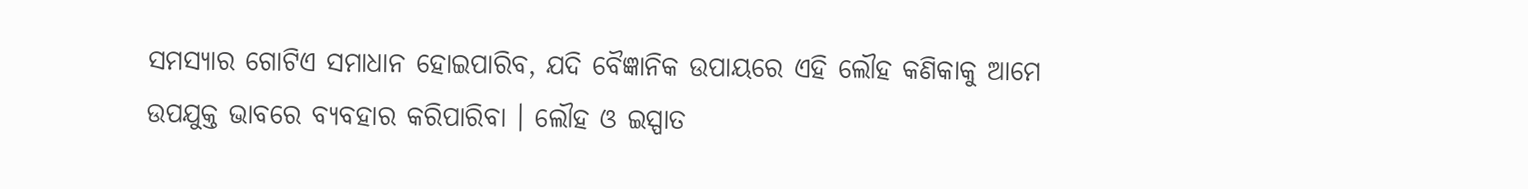ସମସ୍ୟାର ଗୋଟିଏ ସମାଧାନ ହୋଇପାରିବ, ଯଦି ବୈଜ୍ଞାନିକ ଉପାୟରେ ଏହି ଲୌହ କଣିକାକୁ ଆମେ ଉପଯୁକ୍ତ ଭାବରେ ବ୍ୟବହାର କରିପାରିବା । ଲୌହ ଓ ଇସ୍ପାତ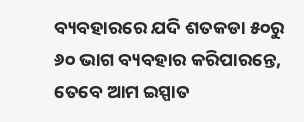ବ୍ୟବହାରରେ ଯଦି ଶତକଡା ୫୦ରୁ ୬୦ ଭାଗ ବ୍ୟବହାର କରିପାରନ୍ତେ, ତେବେ ଆମ ଇସ୍ପାତ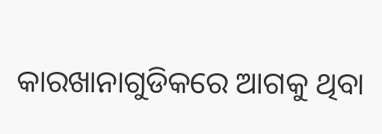କାରଖାନାଗୁଡିକରେ ଆଗକୁ ଥିବା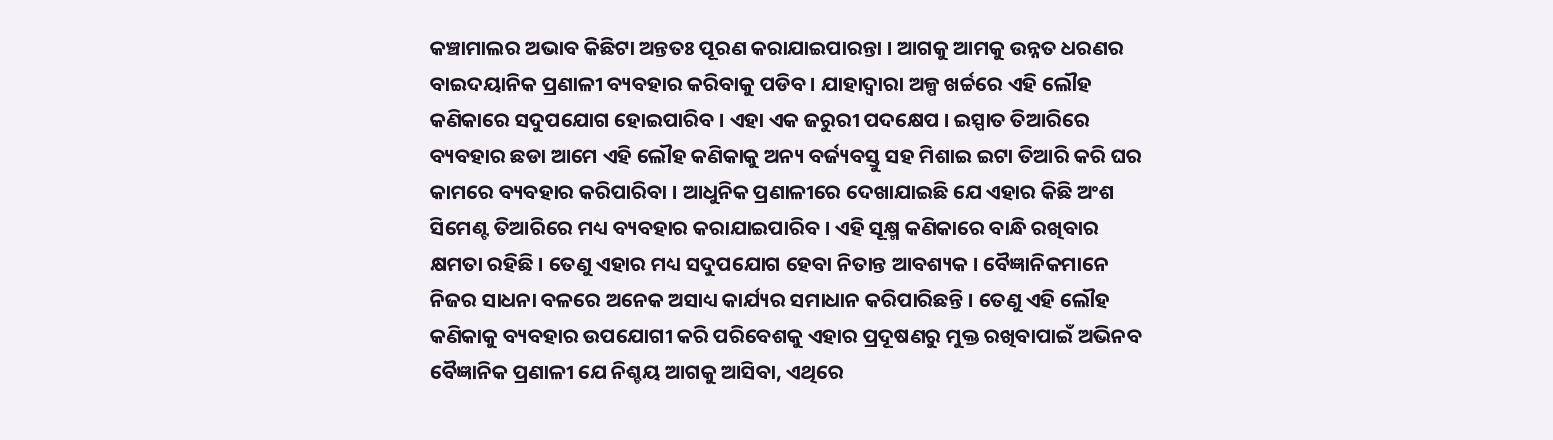କଞ୍ଚାମାଲର ଅଭାବ କିଛିଟା ଅନ୍ତତଃ ପୂରଣ କରାଯାଇପାରନ୍ତା । ଆଗକୁ ଆମକୁ ଉନ୍ନତ ଧରଣର ବାଇଦୟାନିକ ପ୍ରଣାଳୀ ବ୍ୟବହାର କରିବାକୁ ପଡିବ । ଯାହାଦ୍ୱାରା ଅଳ୍ପ ଖର୍ଚ୍ଚରେ ଏହି ଲୌହ କଣିକାରେ ସଦୁପଯୋଗ ହୋଇପାରିବ । ଏହା ଏକ ଜରୁରୀ ପଦକ୍ଷେପ । ଇସ୍ପାତ ତିଆରିରେ ବ୍ୟବହାର ଛଡା ଆମେ ଏହି ଲୌହ କଣିକାକୁ ଅନ୍ୟ ବର୍ଜ୍ୟବସ୍ତୁ ସହ ମିଶାଇ ଇଟା ତିଆରି କରି ଘର କାମରେ ବ୍ୟବହାର କରିପାରିବା । ଆଧୁନିକ ପ୍ରଣାଳୀରେ ଦେଖାଯାଇଛି ଯେ ଏହାର କିଛି ଅଂଶ ସିମେଣ୍ଟ ତିଆରିରେ ମଧ୍ୟ ବ୍ୟବହାର କରାଯାଇପାରିବ । ଏହି ସୂକ୍ଷ୍ମ କଣିକାରେ ବାନ୍ଧି ରଖିବାର କ୍ଷମତା ରହିଛି । ତେଣୁ ଏହାର ମଧ୍ୟ ସଦୁପଯୋଗ ହେବା ନିତାନ୍ତ ଆବଶ୍ୟକ । ବୈଜ୍ଞାନିକମାନେ ନିଜର ସାଧନା ବଳରେ ଅନେକ ଅସାଧ୍ୟ କାର୍ଯ୍ୟର ସମାଧାନ କରିପାରିଛନ୍ତି । ତେଣୁ ଏହି ଲୌହ କଣିକାକୁ ବ୍ୟବହାର ଉପଯୋଗୀ କରି ପରିବେଶକୁ ଏହାର ପ୍ରଦୂଷଣରୁ ମୁକ୍ତ ରଖିବାପାଇଁ ଅଭିନବ ବୈଜ୍ଞାନିକ ପ୍ରଣାଳୀ ଯେ ନିଶ୍ଚୟ ଆଗକୁ ଆସିବା, ଏଥିରେ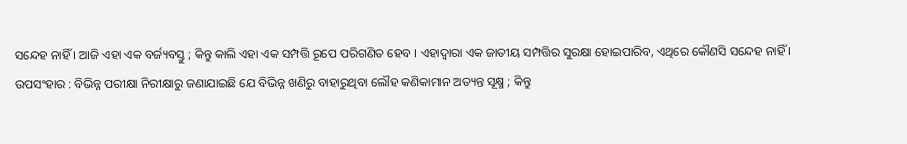ସନ୍ଦେହ ନାହିଁ । ଆଜି ଏହା ଏକ ବର୍ଜ୍ୟବସ୍ତୁ ; କିନ୍ତୁ କାଲି ଏହା ଏକ ସମ୍ପତ୍ତି ରୂପେ ପରିଗଣିତ ହେବ । ଏହାଦ୍ଵାରା ଏକ ଜାତୀୟ ସମ୍ପତ୍ତିର ସୁରକ୍ଷା ହୋଇପାରିବ, ଏଥିରେ କୌଣସି ସନ୍ଦେହ ନାହିଁ ।
ଉପସଂହାର : ବିଭିନ୍ନ ପରୀକ୍ଷା ନିରୀକ୍ଷାରୁ ଜଣାଯାଇଛି ଯେ ବିଭିନ୍ନ ଖଣିରୁ ବାହାରୁଥିବା ଲୌହ କଣିକାମାନ ଅତ୍ୟନ୍ତ ସୂକ୍ଷ୍ମ ; କିନ୍ତୁ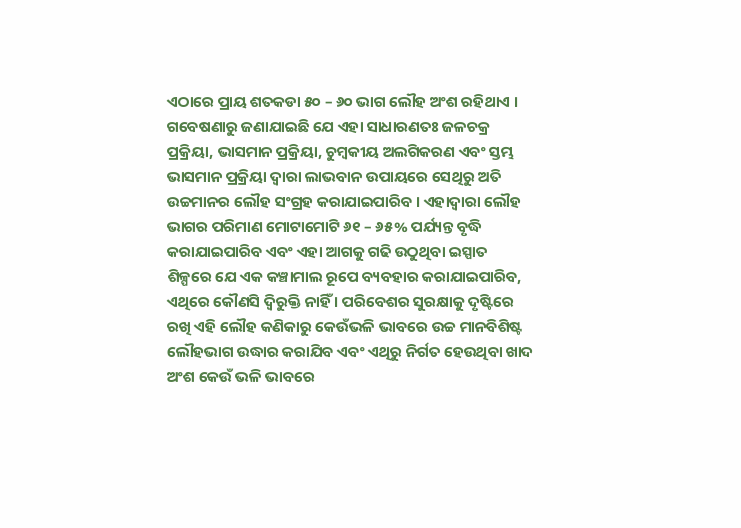ଏଠାରେ ପ୍ରାୟ ଶତକଡା ୫୦ – ୬୦ ଭାଗ ଲୌହ ଅଂଶ ରହିଥାଏ । ଗବେଷଣାରୁ ଜଣାଯାଇଛି ଯେ ଏହା ସାଧାରଣତଃ ଜଳଚକ୍ର ପ୍ରକ୍ରିୟା, ଭାସମାନ ପ୍ରକ୍ରିୟା, ଚୁମ୍ବକୀୟ ଅଲଗିକରଣ ଏବଂ ସ୍ତମ୍ଭ ଭାସମାନ ପ୍ରକ୍ରିୟା ଦ୍ଵାରା ଲାଭବାନ ଉପାୟରେ ସେଥିରୁ ଅତି ଉଚ୍ଚମାନର ଲୌହ ସଂଗ୍ରହ କରାଯାଇପାରିବ । ଏହାଦ୍ଵାରା ଲୌହ ଭାଗର ପରିମାଣ ମୋଟାମୋଟି ୬୧ – ୬୫% ପର୍ଯ୍ୟନ୍ତ ବୃଦ୍ଧି କରାଯାଇପାରିବ ଏବଂ ଏହା ଆଗକୁ ଗଢି ଉଠୁଥିବା ଇସ୍ପାତ ଶିଳ୍ପରେ ଯେ ଏକ କଞ୍ଚାମାଲ ରୂପେ ବ୍ୟବହାର କରାଯାଇପାରିବ, ଏଥିରେ କୌଣସି ଦ୍ଵିରୁକ୍ତି ନାହିଁ । ପରିବେଶର ସୁରକ୍ଷାକୁ ଦୃଷ୍ଟିରେ ରଖି ଏହି ଲୌହ କଣିକାରୁ କେଉଁଭଳି ଭାବରେ ଉଚ୍ଚ ମାନବିଶିଷ୍ଟ ଲୌହଭାଗ ଉଦ୍ଧାର କରାଯିବ ଏବଂ ଏଥିରୁ ନିର୍ଗତ ହେଉଥିବା ଖାଦ ଅଂଶ କେଉଁ ଭଳି ଭାବରେ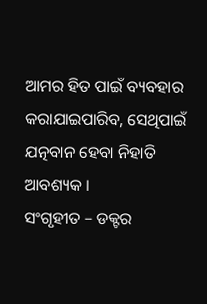ଆମର ହିତ ପାଇଁ ବ୍ୟବହାର କରାଯାଇପାରିବ, ସେଥିପାଇଁ ଯତ୍ନବାନ ହେବା ନିହାତି ଆବଶ୍ୟକ ।
ସଂଗୃହୀତ – ଡକ୍ଟର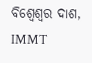ବିଶ୍ଵେଶ୍ଵର ଦାଶ, IMMT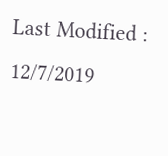Last Modified : 12/7/2019